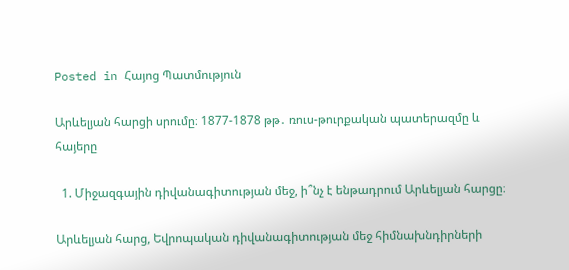Posted in Հայոց Պատմություն

Արևելյան հարցի սրումը։ 1877-1878 թթ․ ռուս-թուրքական պատերազմը և հայերը

  1. Միջազգային դիվանագիտության մեջ, ի՞նչ է ենթադրում Արևելյան հարցը։

Արևելյան հարց, Եվրոպական դիվանագիտության մեջ հիմնախնդիրների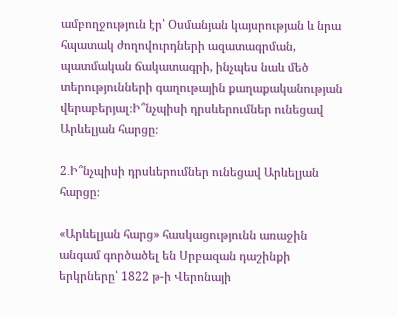ամբողջություն էր՝ Օսմանյան կայսրության և նրա հպատակ ժողովուրդների ազատագրման, պատմական ճակատագրի, ինչպես նաև մեծ տերությունների գաղութային քաղաքականության վերաբերյալ։Ի՞նչպիսի դրսևերումներ ունեցավ Արևելյան հարցը։

2․Ի՞նչպիսի դրսևերումներ ունեցավ Արևելյան հարցը։

«Արևելյան հարց» հասկացությունն առաջին անգամ գործածել են Սրբազան դաշինքի երկրները՝ 1822 թ-ի Վերոնայի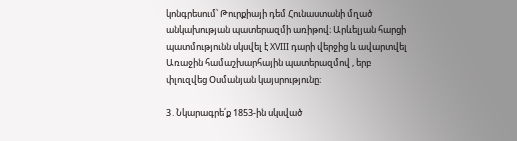կոնգրեսում՝ Թուրքիայի դեմ Հունաստանի մղած անկախության պատերազմի առիթով։ Արևելյան հարցի պատմությունն սկսվել է XVIII դարի վերջից և ավարտվել Առաջին համաշխարհային պատերազմով , երբ փլուզվեց Օսմանյան կայսրությունը։

3․Նկարագրե՛ք 1853-ին սկսված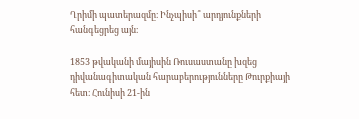Ղրիմի պատերազմը։ Ինչպիսի՞ արդյունքների հանգեցրեց այն։

1853 թվականի մայիսին Ռուսաստանը խզեց դիվանագիտական հարաբերությունները Թուրքիայի հետ։ Հունիսի 21-ին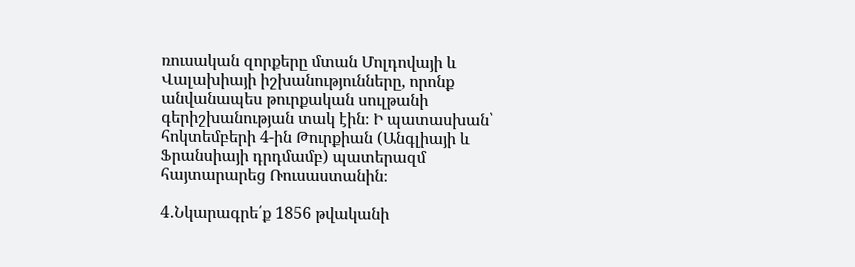ռուսական զորքերը մտան Մոլդովայի և Վալախիայի իշխանությունները, որոնք անվանապես թուրքական սուլթանի գերիշխանության տակ էին։ Ի պատասխան՝ հոկտեմբերի 4-ին Թուրքիան (Անգլիայի և Ֆրանսիայի դրդմամբ) պատերազմ հայտարարեց Ռուսաստանին։

4․Նկարագրե՛ք 1856 թվականի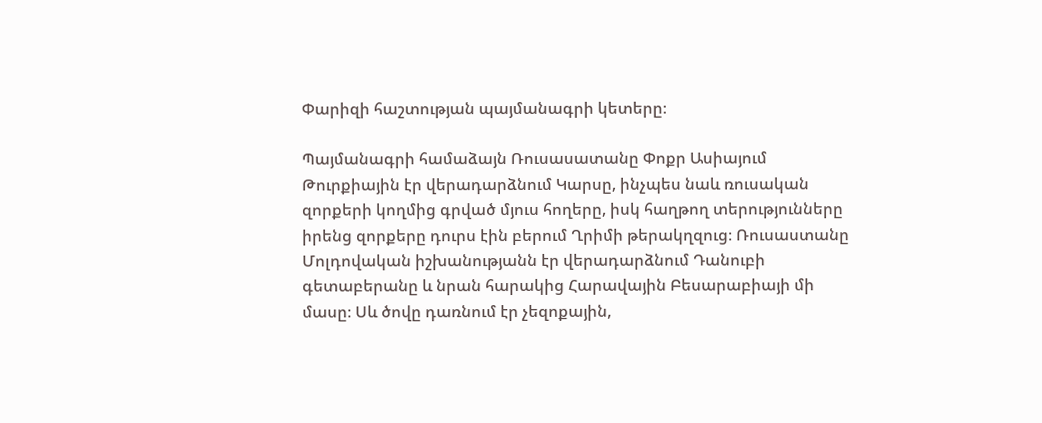Փարիզի հաշտության պայմանագրի կետերը։

Պայմանագրի համաձայն Ռուսասատանը Փոքր Ասիայում Թուրքիային էր վերադարձնում Կարսը, ինչպես նաև ռուսական զորքերի կողմից գրված մյուս հողերը, իսկ հաղթող տերությունները իրենց զորքերը դուրս էին բերում Ղրիմի թերակղզուց։ Ռուսաստանը Մոլդովական իշխանությանն էր վերադարձնում Դանուբի գետաբերանը և նրան հարակից Հարավային Բեսարաբիայի մի մասը։ Սև ծովը դառնում էր չեզոքային,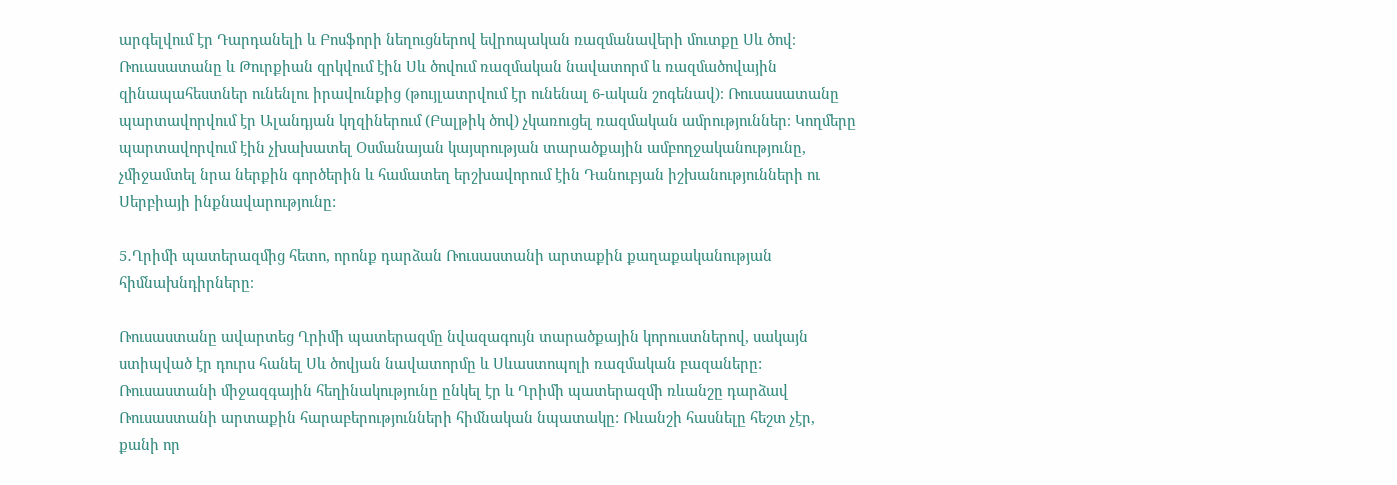արգելվում էր Դարդանելի և Բոսֆորի նեղուցներով եվրոպական ռազմանավերի մուտքը Սև ծով։ Ռուասատանը և Թուրքիան զրկվում էին Սև ծովում ռազմական նավատորմ և ռազմածովային զինապահեստներ ունենլու իրավունքից (թույլատրվում էր ունենալ 6-ական շոգենավ)։ Ռուսասատանը պարտավորվում էր Ալանդյան կղզիներում (Բալթիկ ծով) չկառուցել ռազմական ամրություններ։ Կողմերը պարտավորվում էին չխախատել Օսմանայան կայսրության տարածքային ամբողջականությունը, չմիջամտել նրա ներքին գործերին և համատեղ երշխավորում էին Դանուբյան իշխանությունների ու Սերբիայի ինքնավարությունը:

5․Ղրիմի պատերազմից հետո, որոնք դարձան Ռուսաստանի արտաքին քաղաքականության հիմնախնդիրները։

Ռուսաստանը ավարտեց Ղրիմի պատերազմը նվազագույն տարածքային կորուստներով, սակայն ստիպված էր դուրս հանել Սև ծովյան նավատորմը և Սևաստոպոլի ռազմական բազաները: Ռուսաստանի միջազգային հեղինակությունը ընկել էր և Ղրիմի պատերազմի ռևանշը դարձավ Ռուսաստանի արտաքին հարաբերությունների հիմնական նպատակը: Ռևանշի հասնելը հեշտ չէր, քանի որ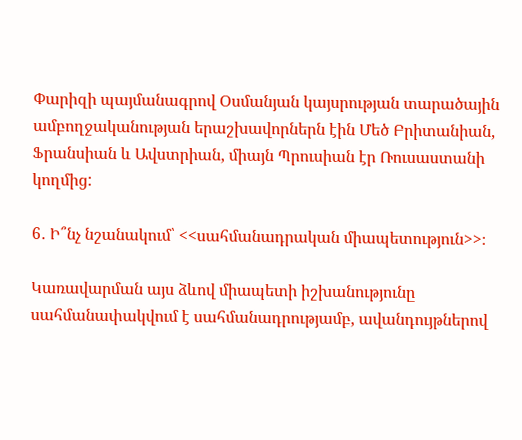Փարիզի պայմանագրով Օսմանյան կայսրության տարածային ամբողջականության երաշխավորներն էին Մեծ Բրիտանիան, Ֆրանսիան և Ավստրիան, միայն Պրուսիան էր Ռուսաստանի կողմից:

6․ Ի՞նչ նշանակում՝ <<սահմանադրական միապետություն>>։

Կառավարման այս ձևով միապետի իշխանությունը սահմանափակվում է սահմանադրությամբ, ավանդույթներով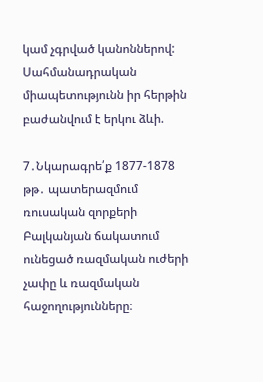կամ չգրված կանոններով: Սահմանադրական միապետությունն իր հերթին բաժանվում է երկու ձևի.

7․Նկարագրե՛ք 1877-1878 թթ․ պատերազմում ռուսական զորքերի Բալկանյան ճակատում ունեցած ռազմական ուժերի չափը և ռազմական հաջողությունները։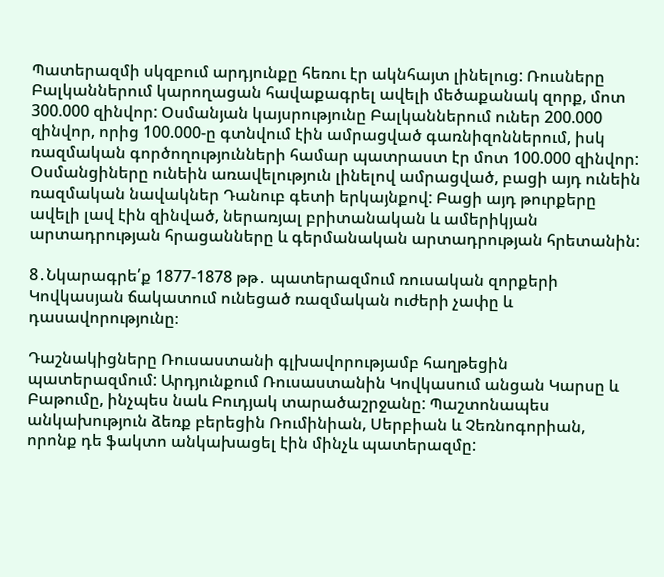Պատերազմի սկզբում արդյունքը հեռու էր ակնհայտ լինելուց: Ռուսները Բալկաններում կարողացան հավաքագրել ավելի մեծաքանակ զորք, մոտ 300.000 զինվոր: Օսմանյան կայսրությունը Բալկաններում ուներ 200.000 զինվոր, որից 100.000-ը գտնվում էին ամրացված գառնիզոններում, իսկ ռազմական գործողությունների համար պատրաստ էր մոտ 100.000 զինվոր: Օսմանցիները ունեին առավելություն լինելով ամրացված, բացի այդ ունեին ռազմական նավակներ Դանուբ գետի երկայնքով: Բացի այդ թուրքերը ավելի լավ էին զինված, ներառյալ բրիտանական և ամերիկյան արտադրության հրացանները և գերմանական արտադրության հրետանին:

8․Նկարագրե՛ք 1877-1878 թթ․ պատերազմում ռուսական զորքերի Կովկասյան ճակատում ունեցած ռազմական ուժերի չափը և դասավորությունը։

Դաշնակիցները Ռուսաստանի գլխավորությամբ հաղթեցին պատերազմում: Արդյունքում Ռուսաստանին Կովկասում անցան Կարսը և Բաթումը, ինչպես նաև Բուդյակ տարածաշրջանը: Պաշտոնապես անկախություն ձեռք բերեցին Ռումինիան, Սերբիան և Չեռնոգորիան, որոնք դե ֆակտո անկախացել էին մինչև պատերազմը: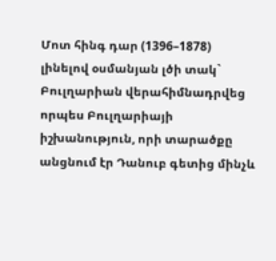Մոտ հինգ դար (1396–1878) լինելով օսմանյան լծի տակ` Բուլղարիան վերահիմնադրվեց որպես Բուլղարիայի իշխանություն, որի տարածքը անցնում էր Դանուբ գետից մինչև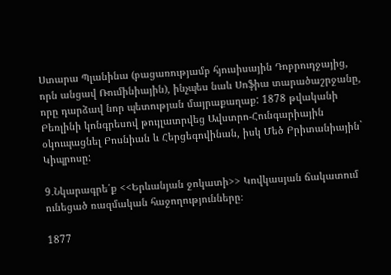Ստարա Պլանինա (բացառությամբ հյուսիսային Դոբրուդջայից, որն անցավ Ռումինիային), ինչպես նաև Սոֆիա տարածաշրջանը, որը դարձավ նոր պետության մայրաքաղաք: 1878 թվականի Բեռլինի կոնգրեսով թույլատրվեց Ավստրո-Հունգարիային օկուպացնել Բոսնիան և Հերցեգովինան, իսկ Մեծ Բրիտանիային` Կիպրոսը:

9․Նկարագրե՛ք <<Երևանյան ջոկատի>> Կովկասյան ճակատում ունեցած ռազմական հաջողությունները։

1877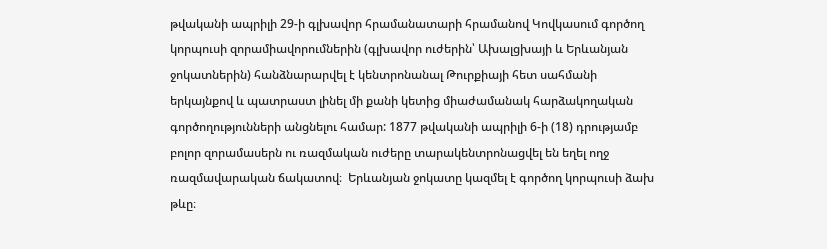թվականի ապրիլի 29-ի գլխավոր հրամանատարի հրամանով Կովկասում գործող կորպուսի զորամիավորումներին (գլխավոր ուժերին՝ Ախալցխայի և Երևանյան ջոկատներին) հանձնարարվել է կենտրոնանալ Թուրքիայի հետ սահմանի երկայնքով և պատրաստ լինել մի քանի կետից միաժամանակ հարձակողական գործողությունների անցնելու համար: 1877 թվականի ապրիլի 6-ի (18) դրությամբ բոլոր զորամասերն ու ռազմական ուժերը տարակենտրոնացվել են եղել ողջ ռազմավարական ճակատով։  Երևանյան ջոկատը կազմել է գործող կորպուսի ձախ թևը։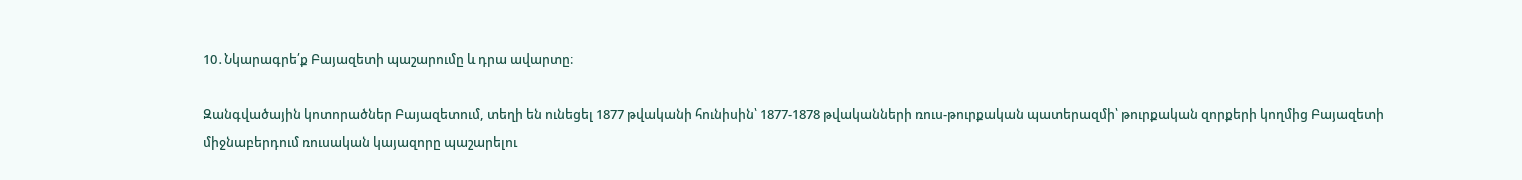10․Նկարագրե՛ք Բայազետի պաշարումը և դրա ավարտը։

Զանգվածային կոտորածներ Բայազետում, տեղի են ունեցել 1877 թվականի հունիսին՝ 1877-1878 թվականների ռուս-թուրքական պատերազմի՝ թուրքական զորքերի կողմից Բայազետի միջնաբերդում ռուսական կայազորը պաշարելու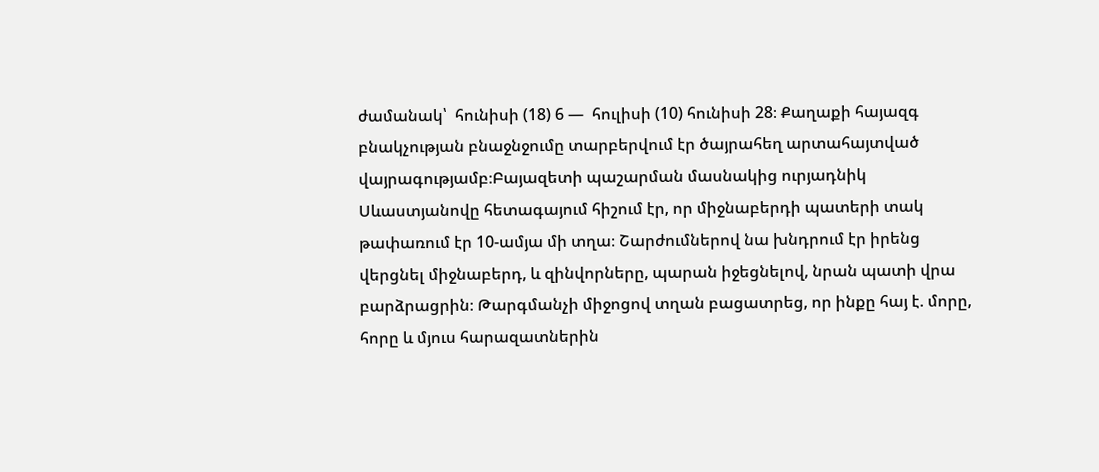ժամանակ՝  հունիսի (18) 6 —  հուլիսի (10) հունիսի 28։ Քաղաքի հայազգ բնակչության բնաջնջումը տարբերվում էր ծայրահեղ արտահայտված վայրագությամբ։Բայազետի պաշարման մասնակից ուրյադնիկ Սևաստյանովը հետագայում հիշում էր, որ միջնաբերդի պատերի տակ թափառում էր 10-ամյա մի տղա։ Շարժումներով նա խնդրում էր իրենց վերցնել միջնաբերդ, և զինվորները, պարան իջեցնելով, նրան պատի վրա բարձրացրին։ Թարգմանչի միջոցով տղան բացատրեց, որ ինքը հայ է. մորը, հորը և մյուս հարազատներին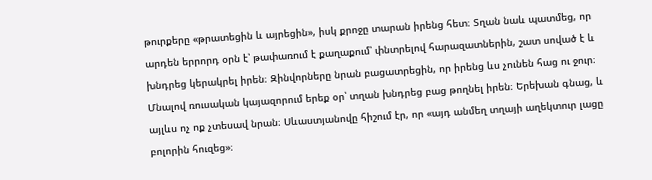թուրքերը «թրատեցին և այրեցին», իսկ քրոջը տարան իրենց հետ։ Տղան նաև պատմեց, որ արդեն երրորդ օրն է՝ թափառում է քաղաքում՝ փնտրելով հարազատներին, շատ սոված է և խնդրեց կերակրել իրեն։ Զինվորները նրան բացատրեցին, որ իրենց ևս չունեն հաց ու ջուր։ Մնալով ռուսական կայազորում երեք օր՝ տղան խնդրեց բաց թողնել իրեն։ Երեխան գնաց, և այլևս ոչ ոք չտեսավ նրան։ Սևաստյանովը հիշում էր, որ «այդ անմեղ տղայի աղեկտուր լացը բոլորին հուզեց»։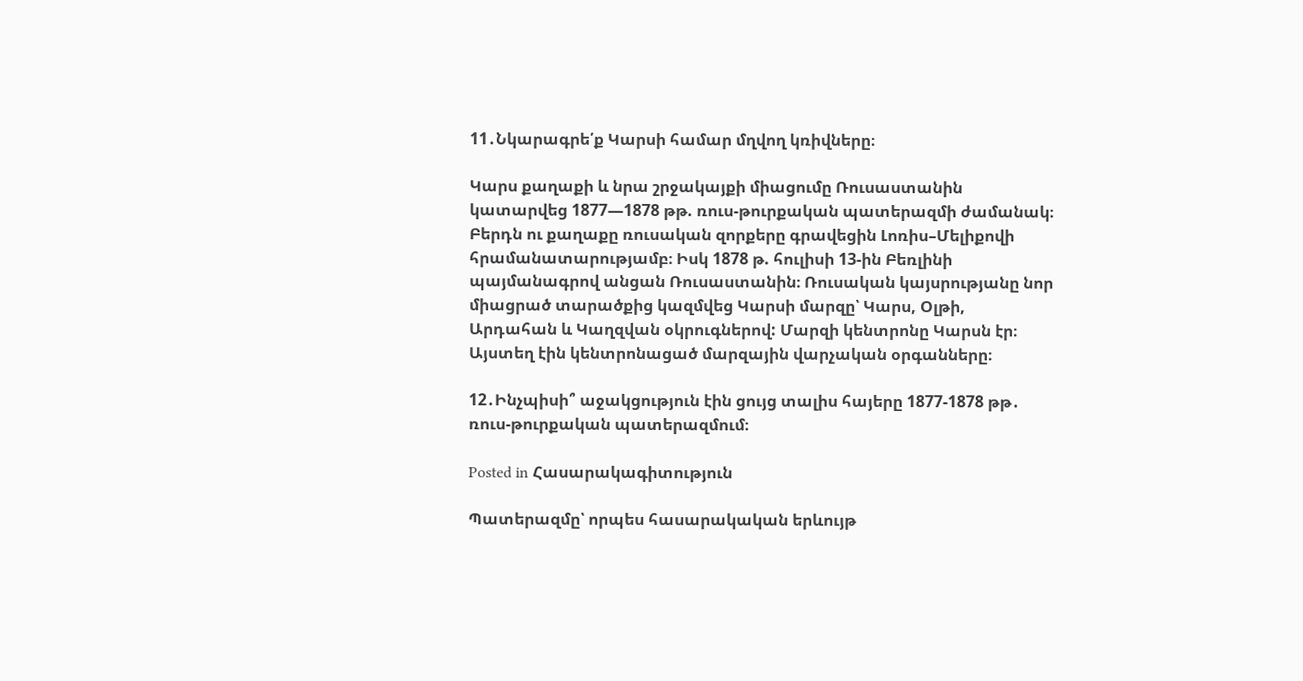11․Նկարագրե՛ք Կարսի համար մղվող կռիվները։

Կարս քաղաքի և նրա շրջակայքի միացումը Ռուսաստանին կատարվեց 1877—1878 թթ. ռուս-թուրքական պատերազմի ժամանակ։ Բերդն ու քաղաքը ռուսական զորքերը գրավեցին Լոռիս–Մելիքովի հրամանատարությամբ։ Իսկ 1878 թ. հուլիսի 13-ին Բեռլինի պայմանագրով անցան Ռուսաստանին։ Ռուսական կայսրությանը նոր միացրած տարածքից կազմվեց Կարսի մարզը՝ Կարս, Օլթի, Արդահան և Կաղզվան օկրուգներով: Մարզի կենտրոնը Կարսն էր։ Այստեղ էին կենտրոնացած մարզային վարչական օրգանները։

12․Ինչպիսի՞ աջակցություն էին ցույց տալիս հայերը 1877-1878 թթ․ ռուս-թուրքական պատերազմում։

Posted in Հասարակագիտություն

Պատերազմը՝ որպես հասարակական երևույթ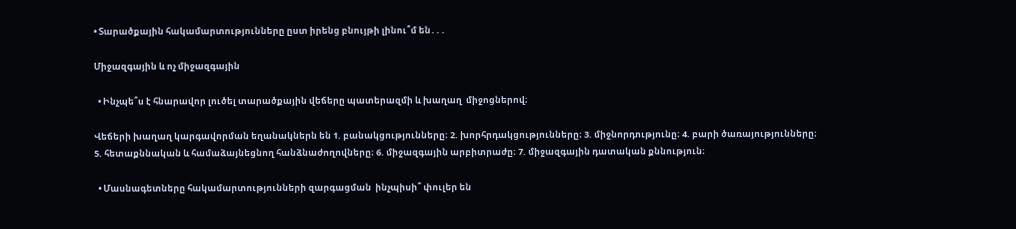• Տարածքային հակամարտությունները ըստ իրենց բնույթի լինու՞մ են․․․

Միջազգային և ոչ միջազգային

  • Ինչպե՞ս է հնարավոր լուծել տարածքային վեճերը պատերազմի և խաղաղ  միջոցներով։

Վեճերի խաղաղ կարգավորման եղանակներն են 1. բանակցությունները։ 2. խորհրդակցությունները։ 3. միջնորդությունը։ 4. բարի ծառայությունները։ 5. հետաքննական և համաձայնեցնող հանձնաժողովները։ 6. միջազգային արբիտրաժը։ 7. միջազգային դատական քննություն։

  • Մասնագետները հակամարտությունների զարգացման  ինչպիսի՞ փուլեր են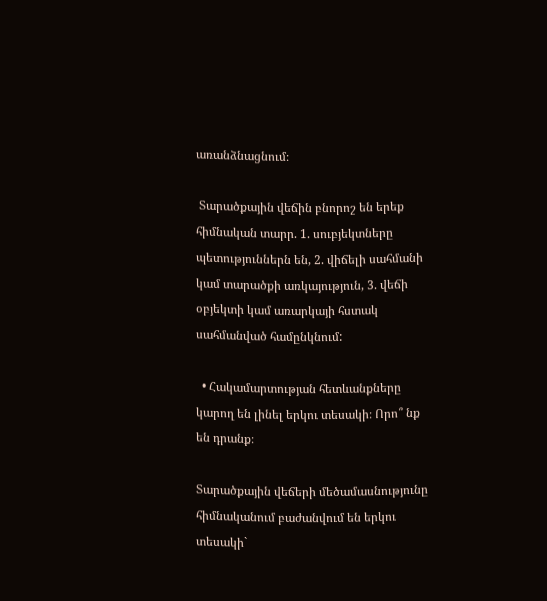առանձնացնում։

 Տարածքային վեճին բնորոշ են երեք հիմնական տարր. 1. սուբյեկտները պետություններն են, 2. վիճելի սահմանի կամ տարածքի առկայություն, 3. վեճի օբյեկտի կամ առարկայի հստակ սահմանված համընկնում:

  • Հակամարտության հետևանքները կարող են լինել երկու տեսակի։ Որո՞ նք են դրանք։

Տարածքային վեճերի մեծամասնությունը հիմնականում բաժանվում են երկու տեսակի`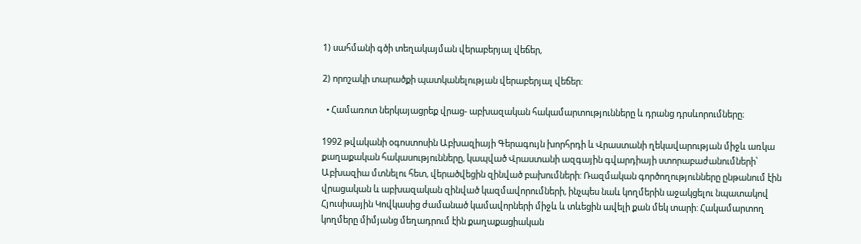1) սահմանի գծի տեղակայման վերաբերյալ վեճեր,

2) որոշակի տարածքի պատկանելության վերաբերյալ վեճեր:

  • Համառոտ ներկայացրեք վրաց- աբխազական հակամարտությունները և դրանց դրսևորումները։

1992 թվականի օգոստոսին Աբխազիայի Գերագույն խորհրդի և Վրաստանի ղեկավարության միջև առկա քաղաքական հակասությունները, կապված Վրաստանի ազգային գվարդիայի ստորաբաժանումների՝ Աբխազիա մտնելու հետ, վերածվեցին զինված բախումների: Ռազմական գործողությունները ընթանում էին վրացական և աբխազական զինված կազմավորումների, ինչպես նաև կողմերին աջակցելու նպատակով Հյուսիսային Կովկասից ժամանած կամավորների միջև և տևեցին ավելի քան մեկ տարի: Հակամարտող կողմերը միմյանց մեղադրում էին քաղաքացիական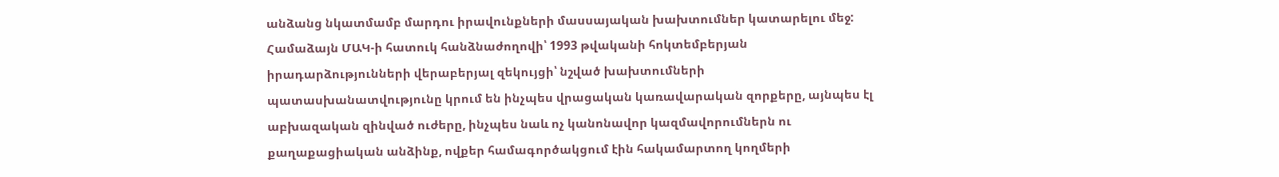անձանց նկատմամբ մարդու իրավունքների մասսայական խախտումներ կատարելու մեջ: Համաձայն ՄԱԿ-ի հատուկ հանձնաժողովի՝ 1993 թվականի հոկտեմբերյան իրադարձությունների վերաբերյալ զեկույցի՝ նշված խախտումների պատասխանատվությունը կրում են ինչպես վրացական կառավարական զորքերը, այնպես էլ աբխազական զինված ուժերը, ինչպես նաև ոչ կանոնավոր կազմավորումներն ու քաղաքացիական անձինք, ովքեր համագործակցում էին հակամարտող կողմերի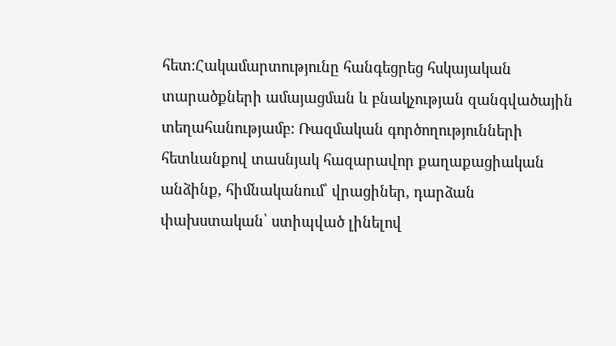հետ:Հակամարտությունը հանգեցրեց հսկայական տարածքների ամայացման և բնակչության զանգվածային տեղահանությամբ: Ռազմական գործողությունների հետևանքով տասնյակ հազարավոր քաղաքացիական անձինք, հիմնականում՝ վրացիներ, դարձան փախստական՝ ստիպված լինելով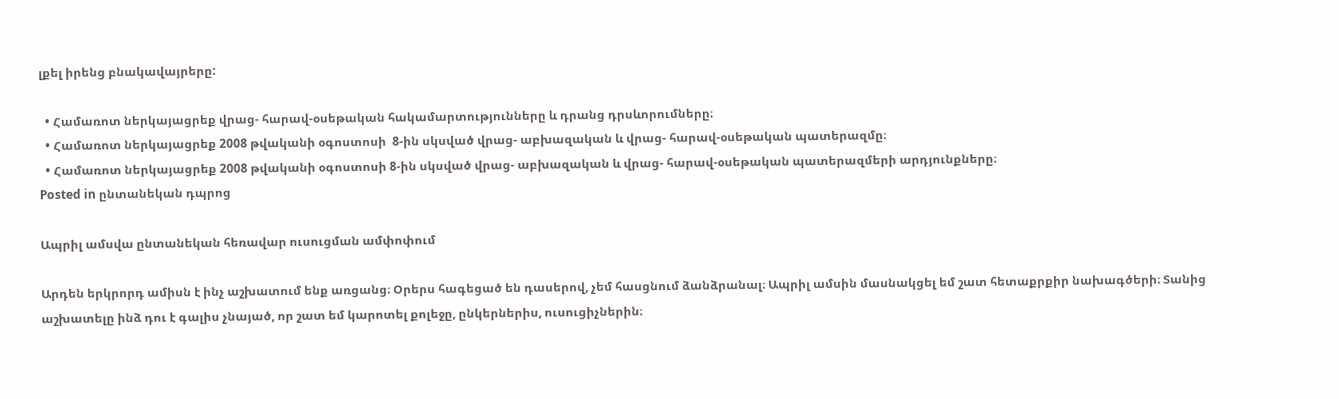լքել իրենց բնակավայրերը:

  • Համառոտ ներկայացրեք վրաց- հարավ-օսեթական հակամարտությունները և դրանց դրսևորումները։
  • Համառոտ ներկայացրեք 2008 թվականի օգոստոսի  8-ին սկսված վրաց- աբխազական և վրաց- հարավ-օսեթական պատերազմը։
  • Համառոտ ներկայացրեք 2008 թվականի օգոստոսի 8-ին սկսված վրաց- աբխազական և վրաց- հարավ-օսեթական պատերազմերի արդյունքները։
Posted in ընտանեկան դպրոց

Ապրիլ ամսվա ընտանեկան հեռավար ուսուցման ամփոփում

Արդեն երկրորդ ամիսն է ինչ աշխատում ենք առցանց։ Օրերս հագեցած են դասերով, չեմ հասցնում ձանձրանալ։ Ապրիլ ամսին մասնակցել եմ շատ հետաքրքիր նախագծերի։ Տանից աշխատելը ինձ դու է գալիս չնայած, որ շատ եմ կարոտել քոլեջը, ընկերներիս, ուսուցիչներին։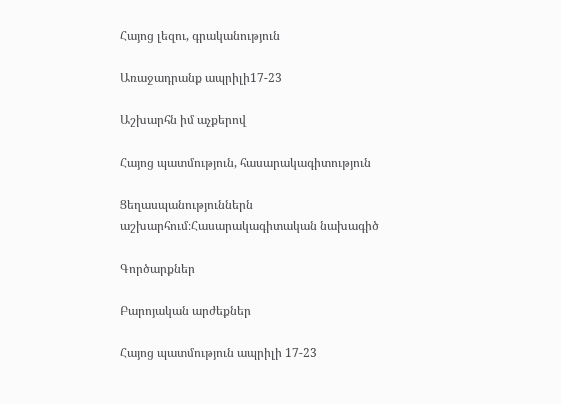Հայոց լեզու, գրականություն

Առաջադրանք ապրիլի17-23

Աշխարհն իմ աչքերով

Հայոց պատմություն, հասարակագիտություն

Ցեղասպանություններն աշխարհում։Հասարակագիտական նախագիծ

Գործարքներ

Բարոյական արժեքներ

Հայոց պատմություն ապրիլի 17-23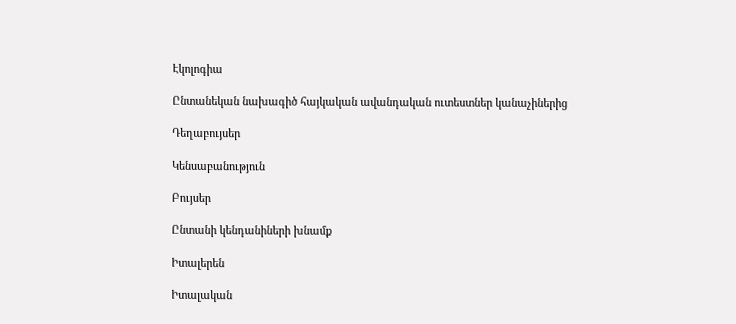Էկոլոգիա

Ընտանեկան նախագիծ հայկական ավանդական ուտեստներ կանաչիներից

Դեղաբույսեր

Կենսաբանություն

Բույսեր

Ընտանի կենդանիների խնամք

Իտալերեն

Իտալական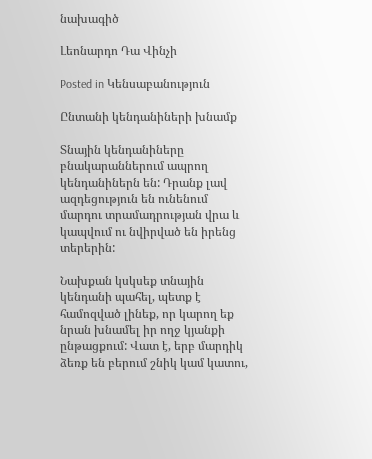նախագիծ

Լեոնարդո Դա Վինչի

Posted in Կենսաբանություն

Ընտանի կենդանիների խնամք

Տնային կենդանիները բնակարաններում ապրող կենդանիներն են: Դրանք լավ ազդեցություն են ունենում մարդու տրամադրության վրա և կապվում ու նվիրված են իրենց տերերին:

Նախքան կսկսեք տնային կենդանի պահել, պետք է համոզված լինեք, որ կարող եք նրան խնամել իր ողջ կյանքի ընթացքում: Վատ է, երբ մարդիկ ձեռք են բերում շնիկ կամ կատու,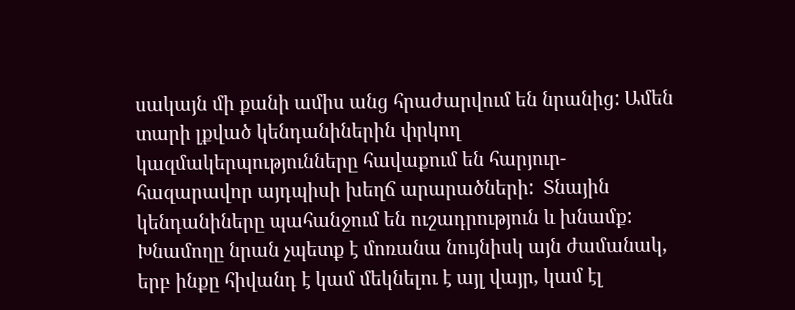սակայն մի քանի ամիս անց հրաժարվում են նրանից: Ամեն տարի լքված կենդանիներին փրկող կազմակերպությունները հավաքում են հարյուր-հազարավոր այդպիսի խեղճ արարածների:  Տնային կենդանիները պահանջում են ուշադրություն և խնամք: Խնամողը նրան չպետք է մոռանա նույնիսկ այն ժամանակ, երբ ինքը հիվանդ է կամ մեկնելու է այլ վայր, կամ էլ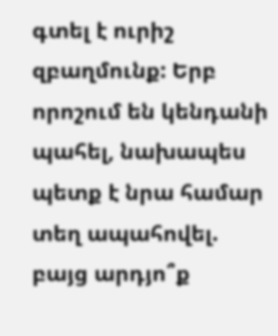գտել է ուրիշ զբաղմունք: Երբ որոշում են կենդանի պահել, նախապես պետք է նրա համար տեղ ապահովել. բայց արդյո՞ք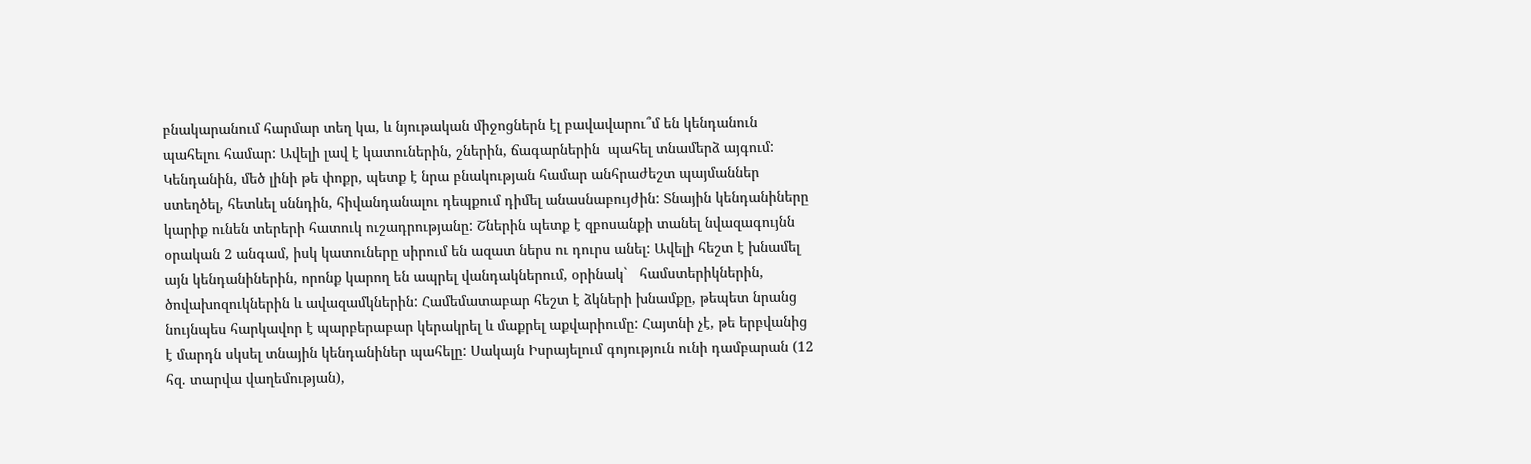բնակարանում հարմար տեղ կա, և նյութական միջոցներն էլ բավավարու՞մ են կենդանուն պահելու համար: Ավելի լավ է կատուներին, շներին, ճագարներին  պահել տնամերձ այգում: Կենդանին, մեծ լինի թե փոքր, պետք է նրա բնակության համար անհրաժեշտ պայմաններ ստեղծել, հետևել սննդին, հիվանդանալու դեպքում դիմել անասնաբույժին: Տնային կենդանիները կարիք ունեն տերերի հատուկ ուշադրությանը: Շներին պետք է զբոսանքի տանել նվազագույնն օրական 2 անգամ, իսկ կատուները սիրում են ազատ ներս ու դուրս անել: Ավելի հեշտ է խնամել այն կենդանիներին, որոնք կարող են ապրել վանդակներում, օրինակ`   համստերիկներին, ծովախոզուկներին և ավազամկներին: Համեմատաբար հեշտ է ձկների խնամքը, թեպետ նրանց նույնպես հարկավոր է պարբերաբար կերակրել և մաքրել աքվարիումը: Հայտնի չէ, թե երբվանից է մարդն սկսել տնային կենդանիներ պահելը: Սակայն Իսրայելում գոյություն ունի դամբարան (12 հզ. տարվա վաղեմության),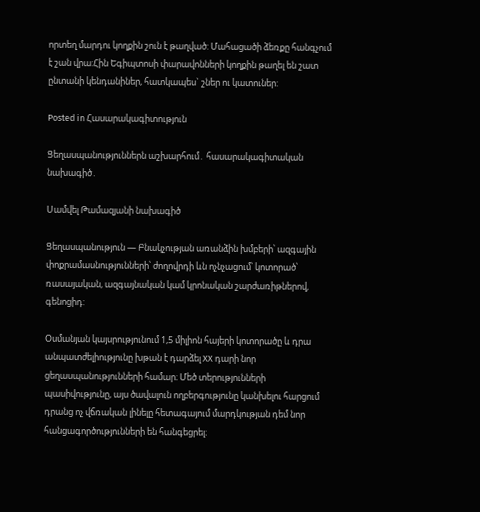որտեղ մարդու կողքին շուն է թաղված: Մահացածի ձեռքը հանգչում է շան վրա:Հին Եգիպտոսի փարավոնների կողքին թաղել են շատ ընտանի կենդանիներ, հատկապես` շներ ու կատուներ:

Posted in Հասարակագիտություն

Ցեղասպանություններն աշխարհում․ հասարակագիտական նախագիծ․

Սամվել Թամազյանի նախագիծ

Ցեղասպանություն — Բնակչության առանձին խմբերի՝ ազգային փոքրամասնությունների՝ ժողովրդի ևն ոչնչացում՝ կոտորած՝ ռասայական, ազգայնական կամ կրոնական շարժառիթներով, գենոցիդ:

Օսմանյան կայսրությունում 1,5 միլիոն հայերի կոտորածը և դրա անպատժելիությունը խթան է դարձել XX դարի նոր ցեղասպանությունների համար։ Մեծ տերությունների պասիվությունը, այս ծավալուն ողբերգությունը կանխելու հարցում դրանց ոչ վճռական լինելը հետագայում մարդկության դեմ նոր հանցագործությունների են հանգեցրել։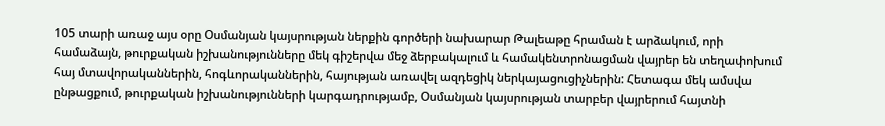105 տարի առաջ այս օրը Օսմանյան կայսրության ներքին գործերի նախարար Թալեաթը հրաման է արձակում, որի համաձայն, թուրքական իշխանությունները մեկ գիշերվա մեջ ձերբակալում և համակենտրոնացման վայրեր են տեղափոխում հայ մտավորականներին, հոգևորականներին, հայության առավել ազդեցիկ ներկայացուցիչներին: Հետագա մեկ ամսվա ընթացքում, թուրքական իշխանությունների կարգադրությամբ, Օսմանյան կայսրության տարբեր վայրերում հայտնի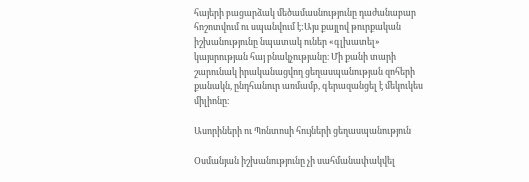հայերի բացարձակ մեծամասնությունը դաժանաբար հոշոտվում ու սպանվում է:Այս քայլով թուրքական իշխանությունը նպատակ ուներ «գլխատել» կայսրության հայ բնակչությանը։ Մի քանի տարի շարունակ իրականացվող ցեղասպանության զոհերի քանակն, ընդհանուր առմամբ, գերազանցել է մեկուկես միլիոնը։

Ասորիների ու Պոնտոսի հույների ցեղասպանություն

Օսմանյան իշխանությունը չի սահմանափակվել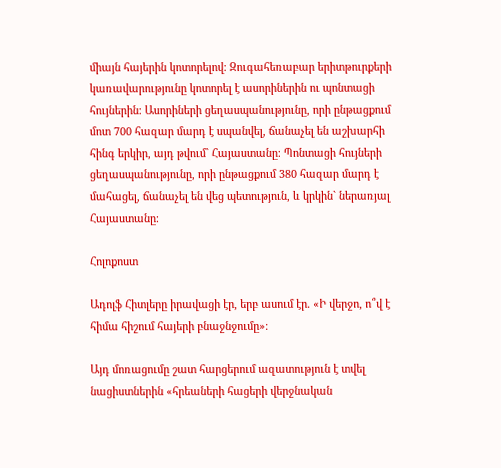միայն հայերին կոտորելով։ Զուգահեռաբար երիտթուրքերի կառավարությունը կոտորել է ասորիներին ու պոնտացի հույներին։ Ասորիների ցեղասպանությունը, որի ընթացքում մոտ 700 հազար մարդ է սպանվել, ճանաչել են աշխարհի հինգ երկիր, այդ թվում` Հայաստանը։ Պոնտացի հույների ցեղասպանությունը, որի ընթացքում 380 հազար մարդ է մահացել, ճանաչել են վեց պետություն, և կրկին` ներառյալ Հայաստանը։

Հոլոքոստ

Ադոլֆ Հիտլերը իրավացի էր, երբ ասում էր. «Ի վերջո, ո՞վ է հիմա հիշում հայերի բնաջնջումը»։

Այդ մոռացումը շատ հարցերում ազատություն է տվել նացիստներին «հրեաների հացերի վերջնական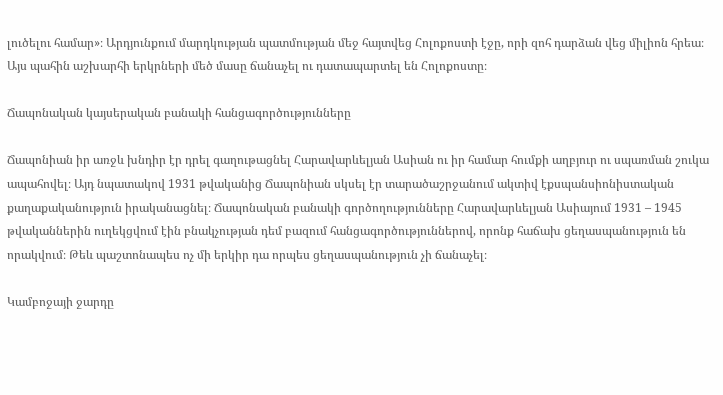լուծելու համար»։ Արդյունքում մարդկության պատմության մեջ հայտվեց Հոլոքոստի էջը, որի զոհ դարձան վեց միլիոն հրեա։ Այս պահին աշխարհի երկրների մեծ մասը ճանաչել ու դատապարտել են Հոլոքոստը։

Ճապոնական կայսերական բանակի հանցագործությունները

Ճապոնիան իր առջև խնդիր էր դրել գաղութացնել Հարավարևելյան Ասիան ու իր համար հումքի աղբյուր ու սպառման շուկա ապահովել։ Այդ նպատակով 1931 թվականից Ճապոնիան սկսել էր տարածաշրջանում ակտիվ էքսպանսիոնիստական քաղաքականություն իրականացնել։ Ճապոնական բանակի գործողությունները Հարավարևելյան Ասիայում 1931 – 1945 թվականներին ուղեկցվում էին բնակչության դեմ բազում հանցագործություններով, որոնք հաճախ ցեղասպանություն են որակվում։ Թեև պաշտոնապես ոչ մի երկիր դա որպես ցեղասպանություն չի ճանաչել։

Կամբոջայի ջարդը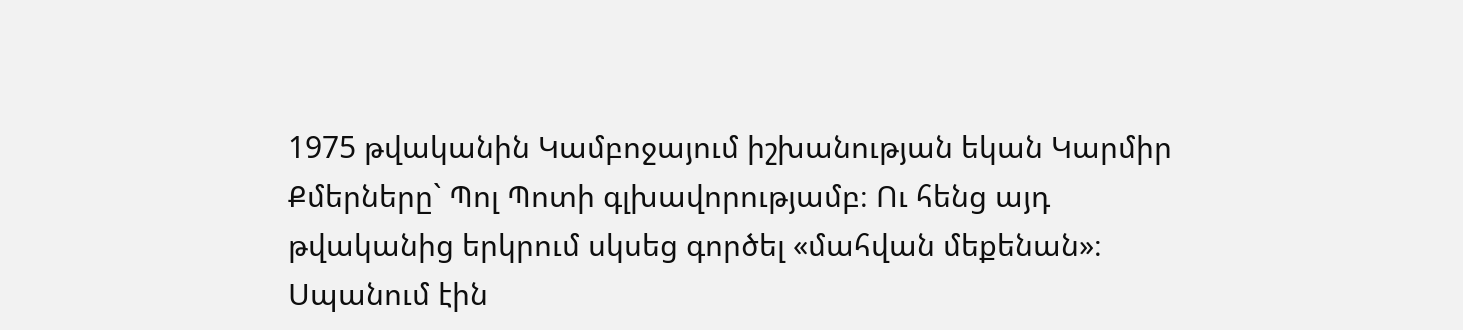1975 թվականին Կամբոջայում իշխանության եկան Կարմիր Քմերները` Պոլ Պոտի գլխավորությամբ։ Ու հենց այդ թվականից երկրում սկսեց գործել «մահվան մեքենան»։ Սպանում էին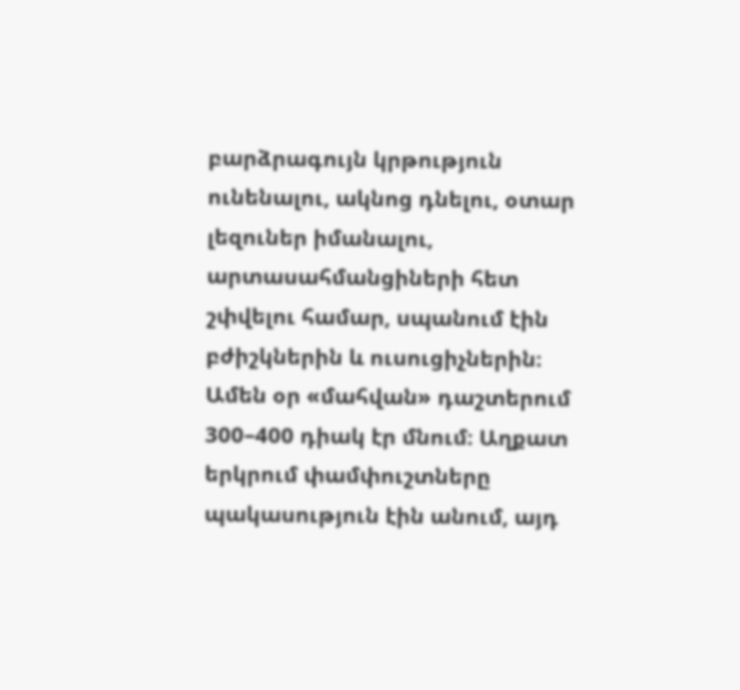բարձրագույն կրթություն ունենալու, ակնոց դնելու, օտար լեզուներ իմանալու, արտասահմանցիների հետ շփվելու համար, սպանում էին բժիշկներին և ուսուցիչներին։ Ամեն օր «մահվան» դաշտերում 300–400 դիակ էր մնում։ Աղքատ երկրում փամփուշտները պակասություն էին անում, այդ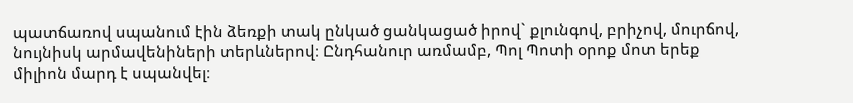պատճառով սպանում էին ձեռքի տակ ընկած ցանկացած իրով` քլունգով, բրիչով, մուրճով, նույնիսկ արմավենիների տերևներով։ Ընդհանուր առմամբ, Պոլ Պոտի օրոք մոտ երեք միլիոն մարդ է սպանվել։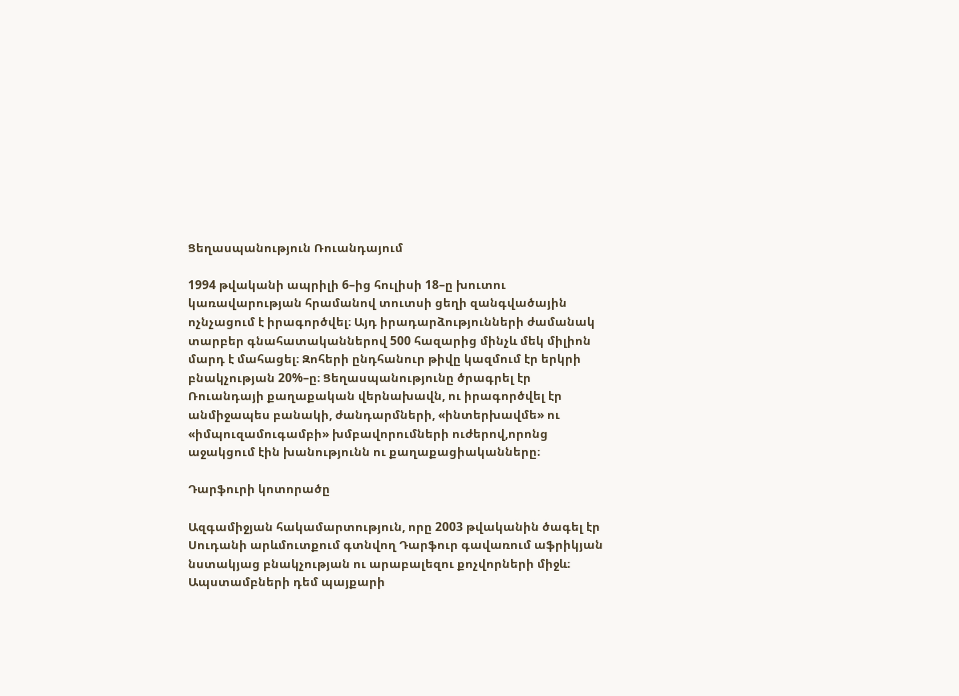Ցեղասպանություն Ռուանդայում

1994 թվականի ապրիլի 6–ից հուլիսի 18–ը խուտու կառավարության հրամանով տուտսի ցեղի զանգվածային ոչնչացում է իրագործվել։ Այդ իրադարձությունների ժամանակ տարբեր գնահատականներով 500 հազարից մինչև մեկ միլիոն մարդ է մահացել։ Զոհերի ընդհանուր թիվը կազմում էր երկրի բնակչության 20%–ը։ Ցեղասպանությունը ծրագրել էր Ռուանդայի քաղաքական վերնախավն, ու իրագործվել էր անմիջապես բանակի, ժանդարմների, «ինտերխավմե» ու «իմպուզամուգամբի» խմբավորումների ուժերով,որոնց աջակցում էին խանությունն ու քաղաքացիականները։

Դարֆուրի կոտորածը

Ազգամիջյան հակամարտություն, որը 2003 թվականին ծագել էր Սուդանի արևմուտքում գտնվող Դարֆուր գավառում աֆրիկյան նստակյաց բնակչության ու արաբալեզու քոչվորների միջև։ Ապստամբների դեմ պայքարի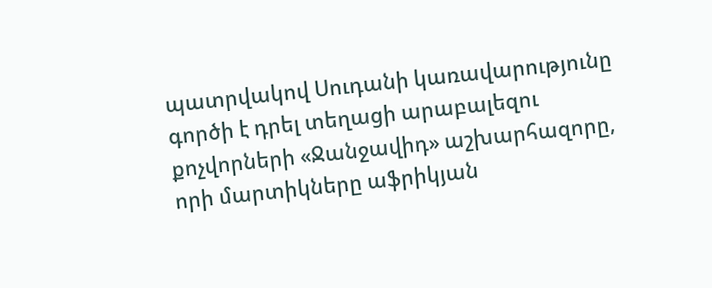պատրվակով Սուդանի կառավարությունը գործի է դրել տեղացի արաբալեզու քոչվորների «Ջանջավիդ» աշխարհազորը, որի մարտիկները աֆրիկյան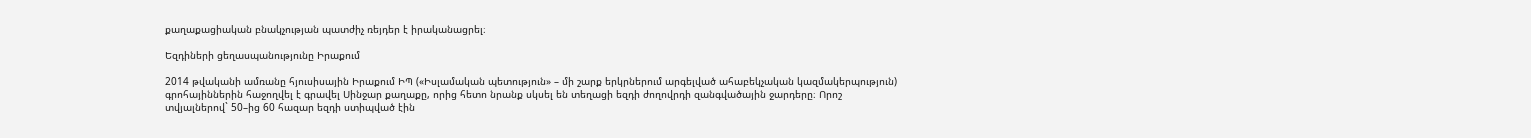քաղաքացիական բնակչության պատժիչ ռեյդեր է իրականացրել։

Եզդիների ցեղասպանությունը Իրաքում

2014 թվականի ամռանը հյուսիսային Իրաքում ԻՊ («Իսլամական պետություն» – մի շարք երկրներում արգելված ահաբեկչական կազմակերպություն) գրոհայիններին հաջողվել է գրավել Սինջար քաղաքը, որից հետո նրանք սկսել են տեղացի եզդի ժողովրդի զանգվածային ջարդերը։ Որոշ տվյալներով` 50–ից 60 հազար եզդի ստիպված էին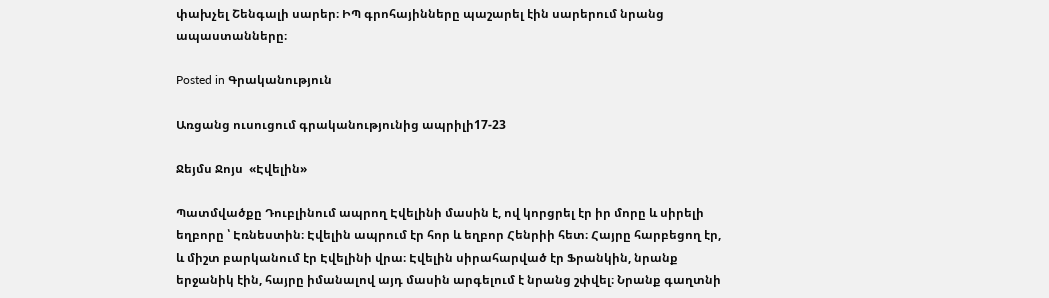փախչել Շենգալի սարեր։ ԻՊ գրոհայինները պաշարել էին սարերում նրանց ապաստանները։

Posted in Գրականություն

Առցանց ուսուցում գրականությունից ապրիլի17-23

Ջեյմս Ջոյս  «Էվելին»

Պատմվածքը Դուբլինում ապրող Էվելինի մասին է, ով կորցրել էր իր մորը և սիրելի եղբորը ՝ Էռնեստին։ Էվելին ապրում էր հոր և եղբոր Հենրիի հետ։ Հայրը հարբեցող էր, և միշտ բարկանում էր Էվելինի վրա։ Էվելին սիրահարված էր Ֆրանկին, նրանք երջանիկ էին, հայրը իմանալով այդ մասին արգելում է նրանց շփվել։ Նրանք գաղտնի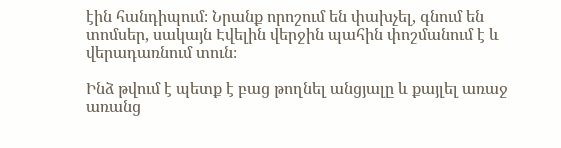էին հանդիպում։ Նրանք որոշում են փախչել, գնում են տոմսեր, սակայն Էվելին վերջին պահին փոշմանում է և վերադառնում տուն։

Ինձ թվում է պետք է բաց թողնել անցյալը և քայլել առաջ առանց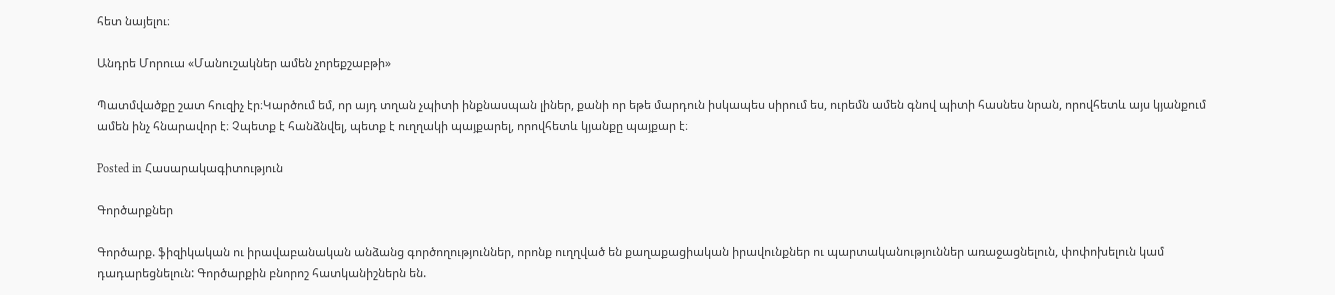հետ նայելու։

Անդրե Մորուա «Մանուշակներ ամեն չորեքշաբթի»

Պատմվածքը շատ հուզիչ էր։Կարծում եմ, որ այդ տղան չպիտի ինքնասպան լիներ, քանի որ եթե մարդուն իսկապես սիրում ես, ուրեմն ամեն գնով պիտի հասնես նրան, որովհետև այս կյանքում ամեն ինչ հնարավոր է։ Չպետք է հանձնվել, պետք է ուղղակի պայքարել, որովհետև կյանքը պայքար է։

Posted in Հասարակագիտություն

Գործարքներ

Գործարք. ֆիզիկական ու իրավաբանական անձանց գործողություններ, որոնք ուղղված են քաղաքացիական իրավունքներ ու պարտականություններ առաջացնելուն, փոփոխելուն կամ դադարեցնելուն: Գործարքին բնորոշ հատկանիշներն են.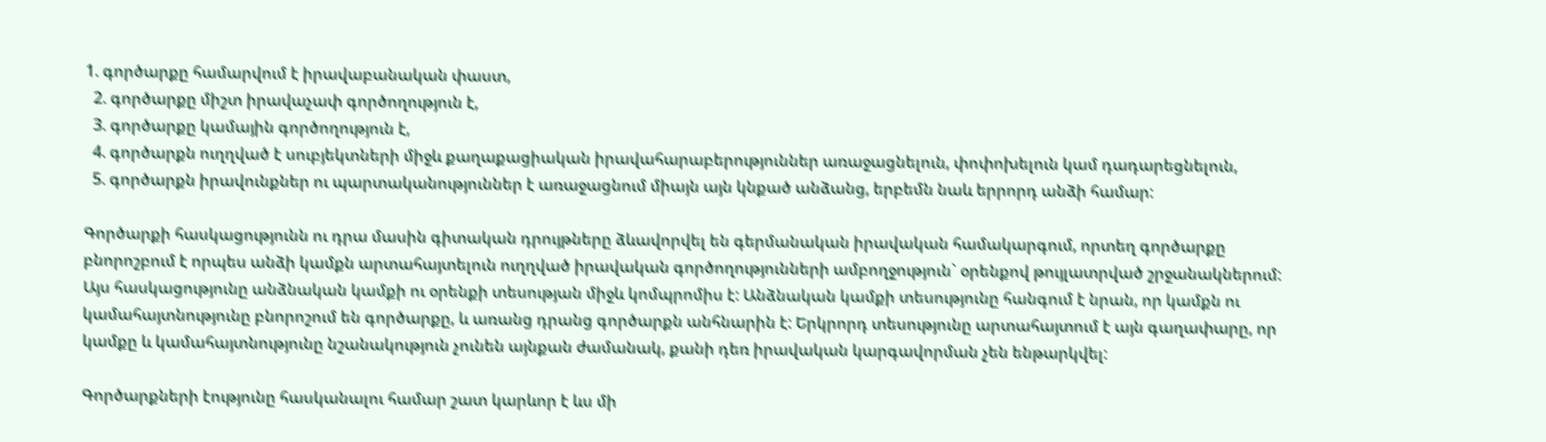1. գործարքը համարվում է իրավաբանական փաստ,
  2. գործարքը միշտ իրավաչափ գործողություն է,
  3. գործարքը կամային գործողություն է,
  4. գործարքն ուղղված է սուբյեկտների միջև քաղաքացիական իրավահարաբերություններ առաջացնելուն, փոփոխելուն կամ դադարեցնելուն,
  5. գործարքն իրավունքներ ու պարտականություններ է առաջացնում միայն այն կնքած անձանց, երբեմն նաև երրորդ անձի համար:

Գործարքի հասկացությունն ու դրա մասին գիտական դրույթները ձևավորվել են գերմանական իրավական համակարգում, որտեղ գործարքը բնորոշբում է որպես անձի կամքն արտահայտելուն ուղղված իրավական գործողությունների ամբողջություն` օրենքով թույլատրված շրջանակներում: Այս հասկացությունը անձնական կամքի ու օրենքի տեսության միջև կոմպրոմիս է: Անձնական կամքի տեսությունը հանգում է նրան, որ կամքն ու կամահայտնությունը բնորոշում են գործարքը, և առանց դրանց գործարքն անհնարին է: Երկրորդ տեսությունը արտահայտում է այն գաղափարը, որ կամքը և կամահայտնությունը նշանակություն չունեն այնքան ժամանակ, քանի դեռ իրավական կարգավորման չեն ենթարկվել:

Գործարքների էությունը հասկանալու համար շատ կարևոր է ևս մի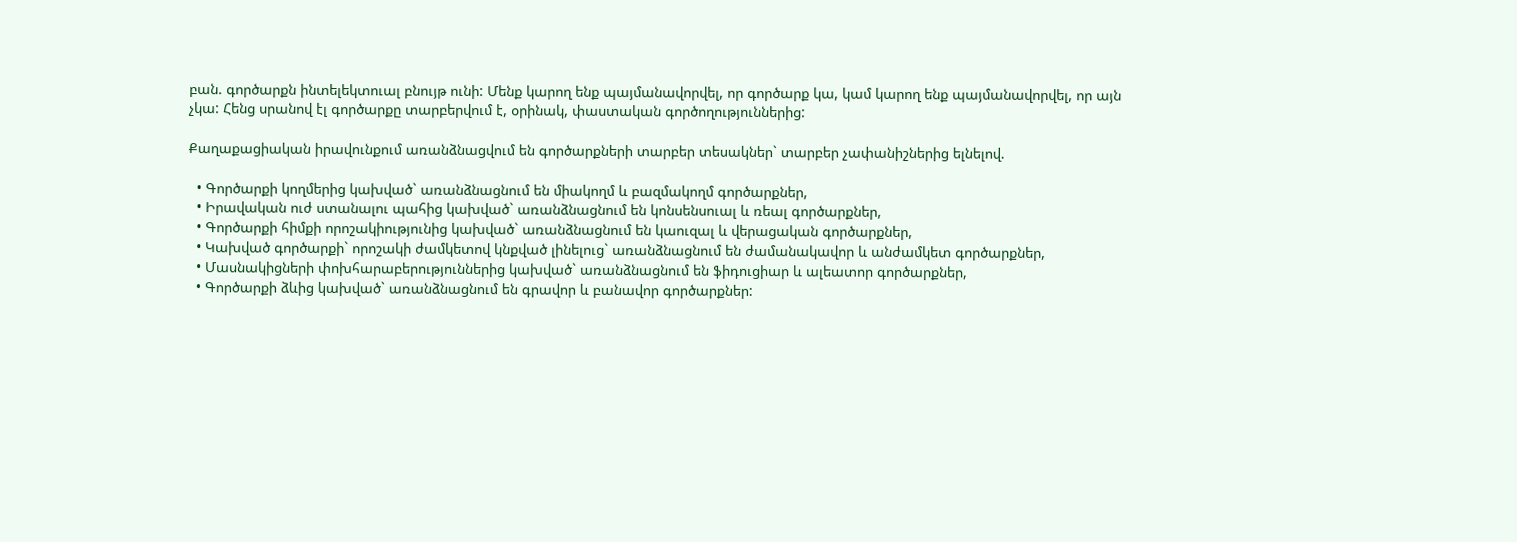բան. գործարքն ինտելեկտուալ բնույթ ունի: Մենք կարող ենք պայմանավորվել, որ գործարք կա, կամ կարող ենք պայմանավորվել, որ այն չկա: Հենց սրանով էլ գործարքը տարբերվում է, օրինակ, փաստական գործողություններից:

Քաղաքացիական իրավունքում առանձնացվում են գործարքների տարբեր տեսակներ` տարբեր չափանիշներից ելնելով.

  • Գործարքի կողմերից կախված` առանձնացնում են միակողմ և բազմակողմ գործարքներ,
  • Իրավական ուժ ստանալու պահից կախված` առանձնացնում են կոնսենսուալ և ռեալ գործարքներ,
  • Գործարքի հիմքի որոշակիությունից կախված` առանձնացնում են կաուզալ և վերացական գործարքներ,
  • Կախված գործարքի` որոշակի ժամկետով կնքված լինելուց` առանձնացնում են ժամանակավոր և անժամկետ գործարքներ,
  • Մասնակիցների փոխհարաբերություններից կախված` առանձնացնում են ֆիդուցիար և ալեատոր գործարքներ,
  • Գործարքի ձևից կախված` առանձնացնում են գրավոր և բանավոր գործարքներ: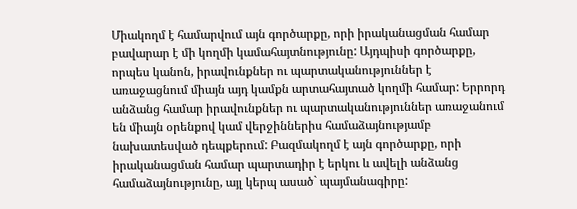Միակողմ է համարվում այն գործարքը, որի իրականացման համար բավարար է մի կողմի կամահայտնությունը: Այդպիսի գործարքը, որպես կանոն, իրավունքներ ու պարտականություններ է առաջացնում միայն այդ կամքն արտահայտած կողմի համար: Երրորդ անձանց համար իրավունքներ ու պարտականություններ առաջանում են միայն օրենքով կամ վերջիններիս համաձայնությամբ նախատեսված դեպքերում: Բազմակողմ է այն գործարքը, որի իրականացման համար պարտադիր է երկու և ավելի անձանց համաձայնությունը, այլ կերպ ասած` պայմանագիրը: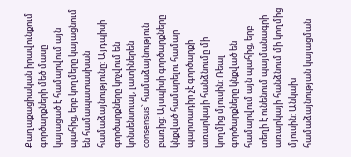Քաղաքացիական իրավունքում գործարքների մեծ մասը կայացած է համարվում այն պահից, երբ կողմերը կայացնում են համապատասխան համաձայնությունը: Այդպիսի գործարքները կոչվում են կոնսենսուալ, լատիներեն consensus` համաձայնություն բառից: Այսպիսի գործարքները կնքված համարելու համար պարտադիր չէ գործարքի առարկայի հանձնումը մի կողմից մյուսին: Ռեալ գործարքները կնքված են համարվում այն պահից, երբ տեղի է ունենում պայմանագրի առարկայի հանձնում մի կողմից մյուսին: Անկախ համաձայնության կայացման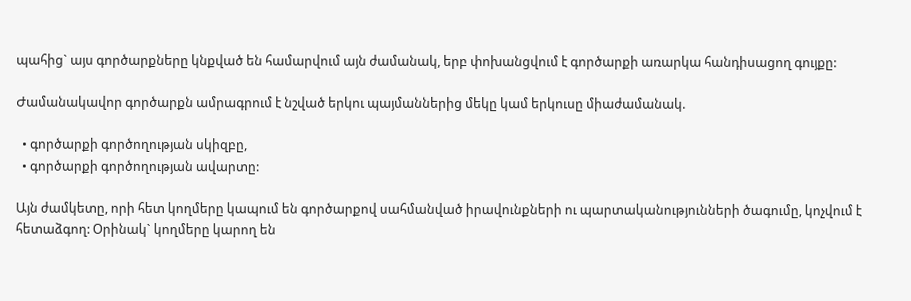պահից` այս գործարքները կնքված են համարվում այն ժամանակ, երբ փոխանցվում է գործարքի առարկա հանդիսացող գույքը:

Ժամանակավոր գործարքն ամրագրում է նշված երկու պայմաններից մեկը կամ երկուսը միաժամանակ.

  • գործարքի գործողության սկիզբը,
  • գործարքի գործողության ավարտը:

Այն ժամկետը, որի հետ կողմերը կապում են գործարքով սահմանված իրավունքների ու պարտականությունների ծագումը, կոչվում է հետաձգող: Օրինակ` կողմերը կարող են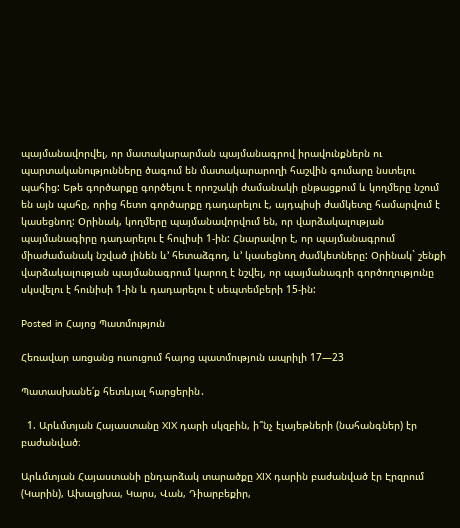պայմանավորվել, որ մատակարարման պայմանագրով իրավունքներն ու պարտականությունները ծագում են մատակարարողի հաշվին գումարը նստելու պահից: Եթե գործարքը գործելու է որոշակի ժամանակի ընթացքում և կողմերը նշում են այն պահը, որից հետո գործարքը դադարելու է, այդպիսի ժամկետը համարվում է կասեցնող: Օրինակ, կողմերը պայմանավորվում են, որ վարձակալության պայմանագիրը դադարելու է հուլիսի 1-ին: Հնարավոր է, որ պայմանագրում միաժամանակ նշված լինեն և’ հետաձգող, և’ կասեցնող ժամկետները: Օրինակ` շենքի վարձակալության պայմանագրում կարող է նշվել, որ պայմանագրի գործողությունը սկսվելու է հունիսի 1-ին և դադարելու է սեպտեմբերի 15-ին:

Posted in Հայոց Պատմություն

Հեռավար առցանց ուսուցում հայոց պատմություն ապրիլի 17—23

Պատասխանե՛ք հետևյալ հարցերին․

  1. Արևմտյան Հայաստանը XIX դարի սկզբին, ի՞նչ էլայեթների (նահանգներ) էր բաժանված։

Արևմտյան Հայաստանի ընդարձակ տարածքը XIX դարին բաժանված էր Էրզրում (Կարին), Ախալցխա, Կարս, Վան, Դիարբեքիր,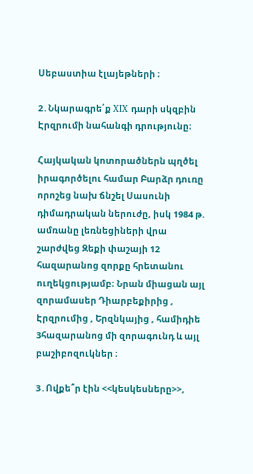Սեբաստիա էլայեթների ։

2․Նկարագրե՛ք XIX դարի սկզբին Էրզրումի նահանգի դրությունը։

Հայկական կոտորածներն պղծել իրագործելու համար Բարձր դուռը որոշեց նախ ճնշել Սասունի դիմադրական ներուժը, իսկ 1984 թ. ամռանը լեռնեցիների վրա շարժվեց Զեքի փաշայի 12 հազարանոց զորքը հրետանու ուղեկցությամբ։ Նրան միացան այլ զորամասեր Դիարբեքիրից , Էրզրումից , Երզնկայից , համիդիե 3հազարանոց մի զորագունդ և այլ բաշիբոզուկներ ։

3․Ովքե՞ր էին <<կեսկեսները>>,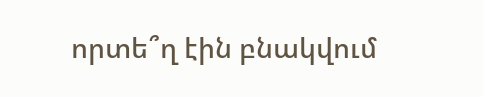որտե՞ղ էին բնակվում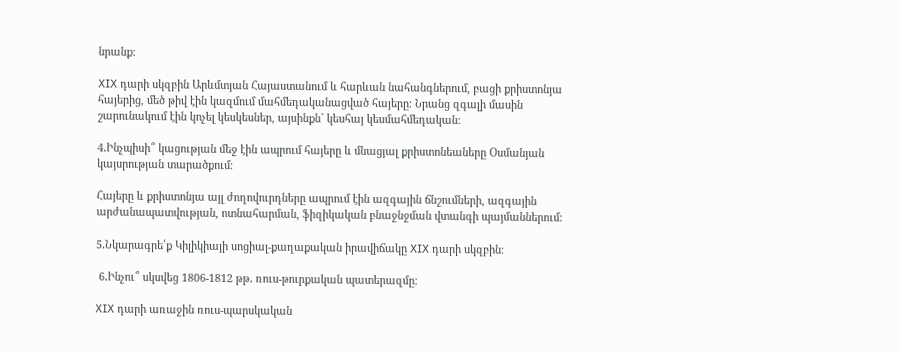նրանք։

XIX դարի սկզբին Արևմտյան Հայաստանում և հարևան նահանգներում, բացի քրիստոնյա հայերից, մեծ թիվ էին կազմում մահմեդականացված հայերը։ Նրանց զգալի մասին շարունակում էին կոչել կեսկեսներ, այսինքն` կեսհայ կեսմահմեդական։

4․Ինչպիսի՞ կացության մեջ էին ապրում հայերը և մնացյալ քրիստոնեաները Օսմանյան կայսրության տարածքում։

Հայերը և քրիստոնյա այլ ժողովուրդները ապրում էին ազգային ճնշումների, ազգային արժանապատվության, ոտնահարման, ֆիզիկական բնաջնջման վտանգի պայմաններում։

5․Նկարագրե՛ք Կիլիկիայի սոցիալ-քաղաքական իրավիճակը XIX դարի սկզբին։

 6․Ինչու՞ սկսվեց 1806-1812 թթ․ ռուս-թուրքական պատերազմը։

XIX դարի առաջին ռուս-պարսկական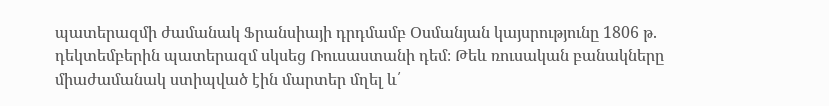պատերազմի ժամանակ Ֆրանսիայի դրդմամբ Օսմանյան կայսրությունը 1806 թ. դեկտեմբերին պատերազմ սկսեց Ռուսաստանի դեմ։ Թեև ռուսական բանակները միաժամանակ ստիպված էին մարտեր մղել և՛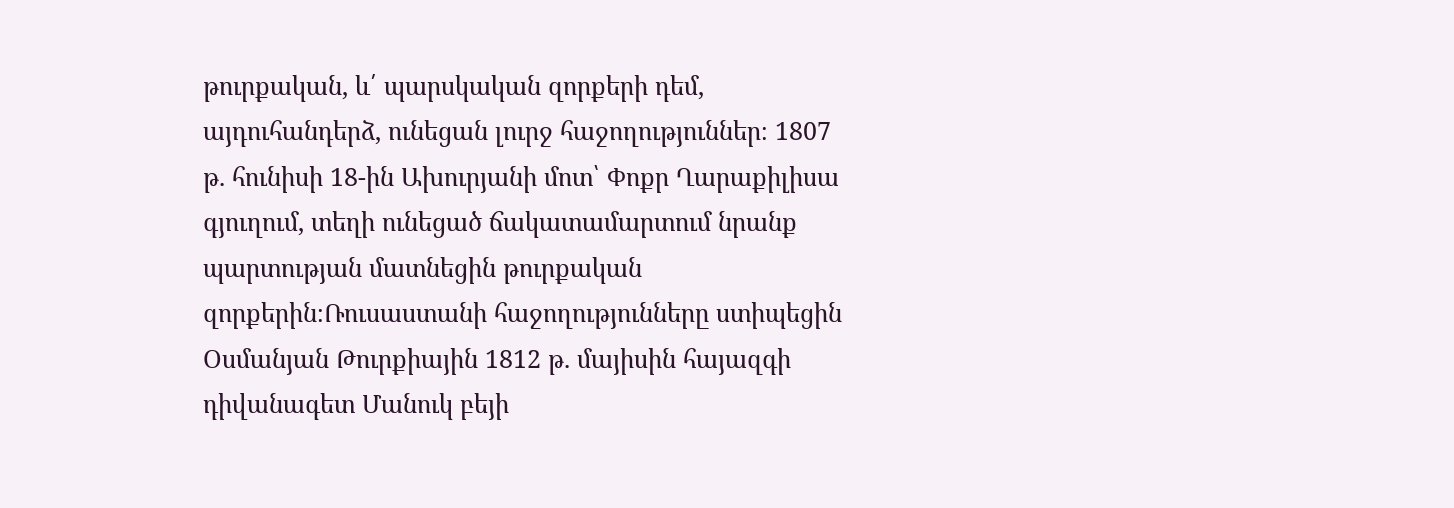թուրքական, և՛ պարսկական զորքերի դեմ, այդուհանդերձ, ունեցան լուրջ հաջողություններ։ 1807 թ. հունիսի 18-ին Ախուրյանի մոտ՝ Փոքր Ղարաքիլիսա գյուղում, տեղի ունեցած ճակատամարտում նրանք պարտության մատնեցին թուրքական զորքերին։Ռուսաստանի հաջողությունները ստիպեցին Օսմանյան Թուրքիային 1812 թ. մայիսին հայազգի դիվանագետ Մանուկ բեյի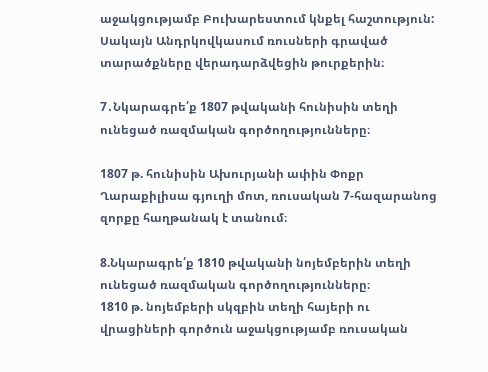աջակցությամբ Բուխարեստում կնքել հաշտություն: Սակայն Անդրկովկասում ռուսների գրաված տարածքները վերադարձվեցին թուրքերին։

7․Նկարագրե՛ք 1807 թվականի հունիսին տեղի ունեցած ռազմական գործողությունները։

1807 թ. հունիսին Ախուրյանի ափին Փոքր Ղարաքիլիսա գյուղի մոտ, ռուսական 7-հազարանոց զորքը հաղթանակ է տանում։

8.Նկարագրե՛ք 1810 թվականի նոյեմբերին տեղի ունեցած ռազմական գործողությունները։
1810 թ. նոյեմբերի սկզբին տեղի հայերի ու վրացիների գործուն աջակցությամբ ռուսական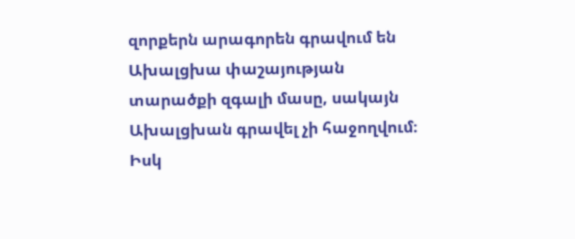զորքերն արագորեն գրավում են Ախալցխա փաշայության տարածքի զգալի մասը, սակայն Ախալցխան գրավել չի հաջողվում։ Իսկ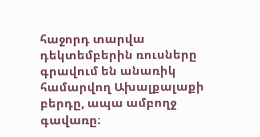հաջորդ տարվա դեկտեմբերին ռուսները գրավում են անառիկ համարվող Ախալքալաքի բերդը, ապա ամբողջ գավառը։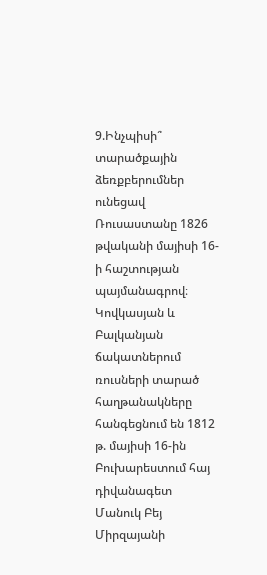9.Ինչպիսի՞ տարածքային ձեռքբերումներ ունեցավ Ռուսաստանը 1826 թվականի մայիսի 16-ի հաշտության պայմանագրով։
Կովկասյան և Բալկանյան ճակատներում ռուսների տարած հաղթանակները հանգեցնում են 1812 թ. մայիսի 16-ին Բուխարեստում հայ դիվանագետ Մանուկ Բեյ Միրզայանի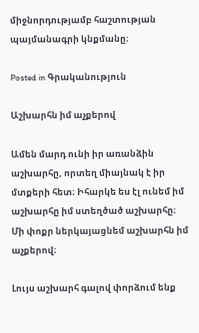միջնորդությամբ հաշտության պայմանագրի կնքմանը։

Posted in Գրականություն

Աշխարհն իմ աչքերով

Ամեն մարդ ունի իր առանձին աշխարհը, որտեղ միայնակ է իր մտքերի հետ։ Իհարկե ես էլ ունեմ իմ աշխարհը իմ ստեղծած աշխարհը։ Մի փոքր ներկայացնեմ աշխարհն իմ աչքերով։

Լույս աշխարհ գալով փորձում ենք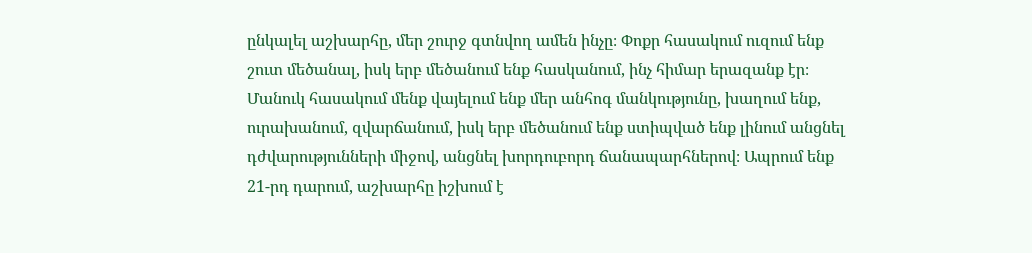ընկալել աշխարհը, մեր շուրջ գտնվող ամեն ինչը։ Փոքր հասակում ուզում ենք շուտ մեծանալ, իսկ երբ մեծանում ենք հասկանում, ինչ հիմար երազանք էր։ Մանուկ հասակում մենք վայելում ենք մեր անհոգ մանկությունը, խաղում ենք, ուրախանում, զվարճանում, իսկ երբ մեծանում ենք ստիպված ենք լինում անցնել դժվարությունների միջով, անցնել խորդուբորդ ճանապարհներով։ Ապրում ենք 21-րդ դարում, աշխարհը իշխում է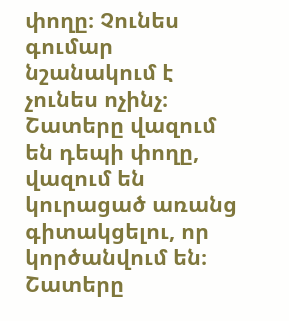փողը։ Չունես գումար նշանակում է չունես ոչինչ։ Շատերը վազում են դեպի փողը, վազում են կուրացած առանց գիտակցելու, որ կործանվում են։ Շատերը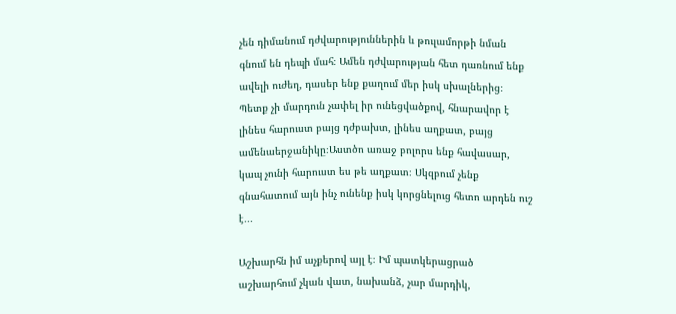չեն դիմանում դժվարություններին և թուլամորթի նման գնում են դեպի մահ։ Ամեն դժվարության հետ դառնում ենք ավելի ուժեղ, դասեր ենք քաղում մեր իսկ սխալներից։ Պետք չի մարդուն չափել իր ունեցվածքով, հնարավոր է լինես հարուստ բայց դժբախտ, լինես աղքատ, բայց ամենաերջանիկը։Աստծո առաջ բոլորս ենք հավասար, կապ չունի հարուստ ես թե աղքատ։ Սկզբում չենք գնահատում այն ինչ ունենք իսկ կորցնելուց հետո արդեն ուշ է․․․

Աշխարհն իմ աչքերով այլ է։ Իմ պատկերացրած աշխարհում չկան վատ, նախանձ, չար մարդիկ,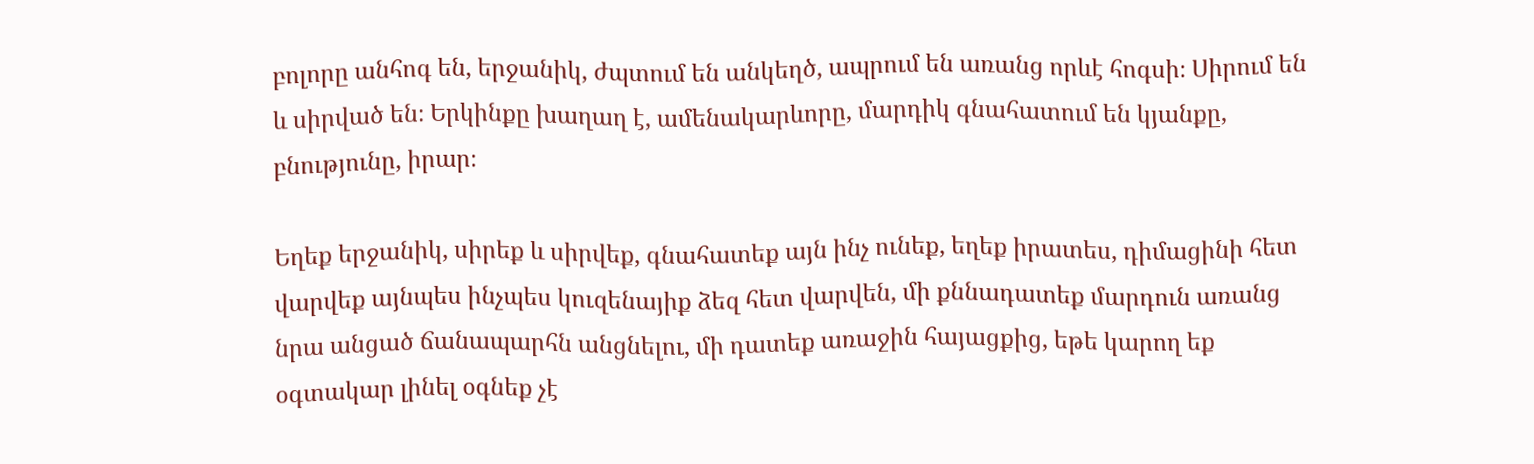բոլորը անհոգ են, երջանիկ, ժպտում են անկեղծ, ապրում են առանց որևէ հոգսի։ Սիրում են և սիրված են։ Երկինքը խաղաղ է, ամենակարևորը, մարդիկ գնահատում են կյանքը, բնությունը, իրար։

Եղեք երջանիկ, սիրեք և սիրվեք, գնահատեք այն ինչ ունեք, եղեք իրատես, դիմացինի հետ վարվեք այնպես ինչպես կուզենայիք ձեզ հետ վարվեն, մի քննադատեք մարդուն առանց նրա անցած ճանապարհն անցնելու, մի դատեք առաջին հայացքից, եթե կարող եք օգտակար լինել օգնեք չէ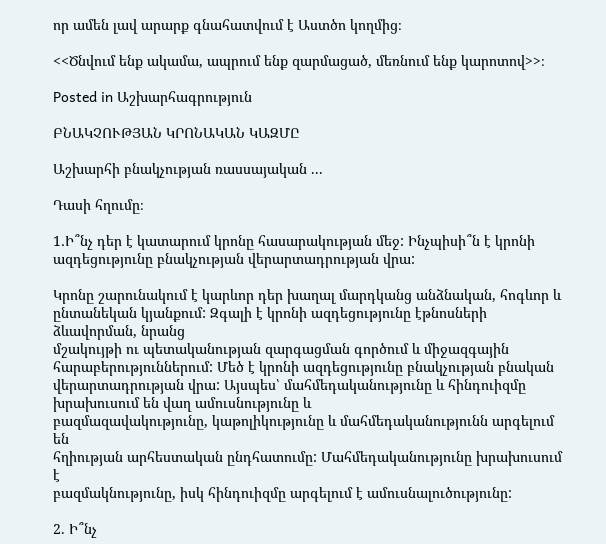որ ամեն լավ արարք գնահատվում է Աստծո կողմից։

<<Ծնվում ենք ակամա, ապրում ենք զարմացած, մեռնում ենք կարոտով>>։

Posted in Աշխարհագրություն

ԲՆԱԿՉՈՒԹՅԱՆ ԿՐՈՆԱԿԱՆ ԿԱԶՄԸ

Աշխարհի բնակչության ռասսայական ...

Դասի հղումը։

1․Ի՞նչ դեր է կատարում կրոնը հասարակության մեջ: Ինչպիսի՞ն է կրոնի ազդեցությունը բնակչության վերարտադրության վրա:

Կրոնը շարունակում է կարևոր դեր խաղալ մարդկանց անձնական, հոգևոր և
ընտանեկան կյանքում: Զգալի է կրոնի ազդեցությունը էթնոսների ձևավորման, նրանց
մշակույթի ու պետականության զարգացման գործում և միջազգային
հարաբերություններում: Մեծ է կրոնի ազդեցությունը բնակչության բնական վերարտադրության վրա: Այսպես՝ մահմեդականությունը և հինդուիզմը խրախուսում են վաղ ամուսնությունը և
բազմազավակությունը, կաթոլիկությունը և մահմեդականությունն արգելում են
հղիության արհեստական ընդհատումը: Մահմեդականությունը խրախուսում է
բազմակնությունը, իսկ հինդուիզմը արգելում է ամուսնալուծությունը:

2. Ի՞նչ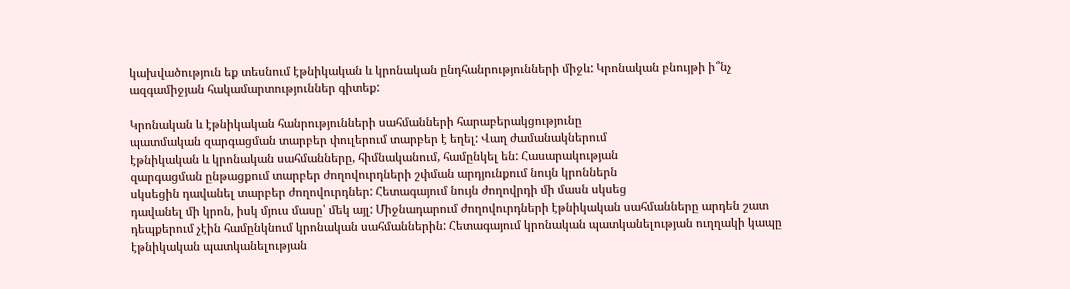կախվածություն եք տեսնում էթնիկական և կրոնական ընդհանրությունների միջև: Կրոնական բնույթի ի՞նչ ազգամիջյան հակամարտություններ գիտեք:

Կրոնական և էթնիկական հանրությունների սահմանների հարաբերակցությունը
պատմական զարգացման տարբեր փուլերում տարբեր է եղել: Վաղ ժամանակներում
էթնիկական և կրոնական սահմանները, հիմնականում, համընկել են: Հասարակության
զարգացման ընթացքում տարբեր ժողովուրդների շփման արդյունքում նույն կրոններն
սկսեցին դավանել տարբեր ժողովուրդներ: Հետագայում նույն ժողովրդի մի մասն սկսեց
դավանել մի կրոն, իսկ մյուս մասը՝ մեկ այլ: Միջնադարում ժողովուրդների էթնիկական սահմանները արդեն շատ դեպքերում չէին համընկնում կրոնական սահմաններին: Հետագայում կրոնական պատկանելության ուղղակի կապը էթնիկական պատկանելության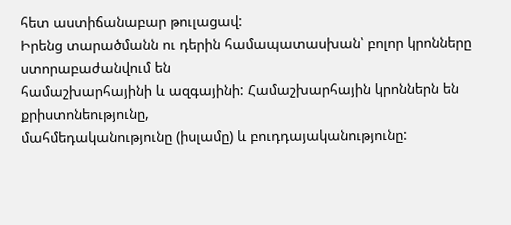հետ աստիճանաբար թուլացավ:
Իրենց տարածմանն ու դերին համապատասխան՝ բոլոր կրոնները ստորաբաժանվում են
համաշխարհայինի և ազգայինի: Համաշխարհային կրոններն են քրիստոնեությունը,
մահմեդականությունը (իսլամը) և բուդդայականությունը: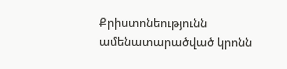Քրիստոնեությունն
ամենատարածված կրոնն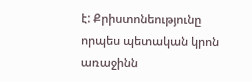է: Քրիստոնեությունը որպես պետական կրոն առաջինն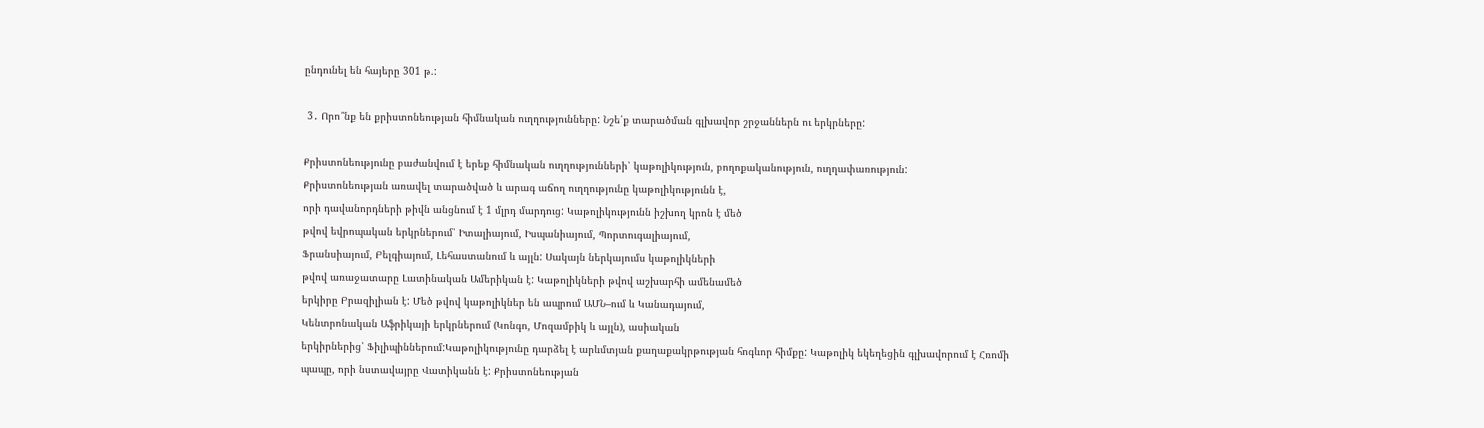ընդունել են հայերը 301 թ.:

 3․ Որո՞նք են քրիստոնեության հիմնական ուղղությունները: Նշե՛ք տարածման գլխավոր շրջաններն ու երկրները:

Քրիստոնեությունը բաժանվում է երեք հիմնական ուղղությունների՝ կաթոլիկություն, բողոքականություն, ուղղափառություն:
Քրիստոնեության առավել տարածված և արագ աճող ուղղությունը կաթոլիկությունն է,
որի դավանորդների թիվն անցնում է 1 մլրդ մարդուց: Կաթոլիկությունն իշխող կրոն է մեծ
թվով եվրոպական երկրներում՝ Իտալիայում, Իսպանիայում, Պորտուգալիայում,
Ֆրանսիայում, Բելգիայում, Լեհաստանում և այլն: Սակայն ներկայումս կաթոլիկների
թվով առաջատարը Լատինական Ամերիկան է: Կաթոլիկների թվով աշխարհի ամենամեծ
երկիրը Բրազիլիան է: Մեծ թվով կաթոլիկներ են ապրում ԱՄՆ–ում և Կանադայում,
Կենտրոնական Աֆրիկայի երկրներում (Կոնգո, Մոզամբիկ և այլն), ասիական
երկիրներից՝ Ֆիլիպիններում:Կաթոլիկությունը դարձել է արևմտյան քաղաքակրթության հոգևոր հիմքը: Կաթոլիկ եկեղեցին գլխավորում է Հռոմի պապը, որի նստավայրը Վատիկանն է: Քրիստոնեության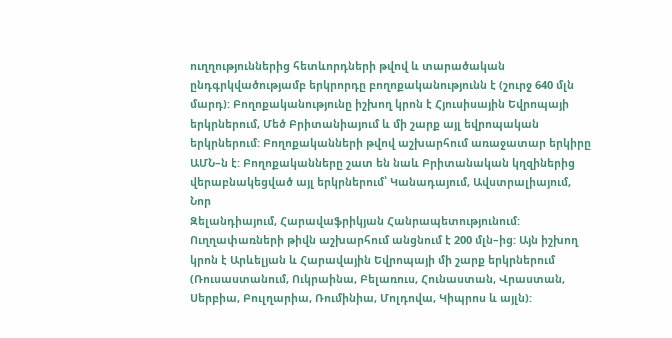ուղղություններից հետևորդների թվով և տարածական ընդգրկվածությամբ երկրորդը բողոքականությունն է (շուրջ 640 մլն մարդ): Բողոքականությունը իշխող կրոն է Հյուսիսային Եվրոպայի երկրներում, Մեծ Բրիտանիայում և մի շարք այլ եվրոպական երկրներում: Բողոքականների թվով աշխարհում առաջատար երկիրը ԱՄՆ–ն է: Բողոքականները շատ են նաև Բրիտանական կղզիներից վերաբնակեցված այլ երկրներում՝ Կանադայում, Ավստրալիայում, Նոր
Զելանդիայում, Հարավաֆրիկյան Հանրապետությունում: Ուղղափառների թիվն աշխարհում անցնում է 200 մլն–ից: Այն իշխող կրոն է Արևելյան և Հարավային Եվրոպայի մի շարք երկրներում (Ռուսաստանում, Ուկրաինա, Բելառուս, Հունաստան, Վրաստան, Սերբիա, Բուլղարիա, Ռումինիա, Մոլդովա, Կիպրոս և այլն):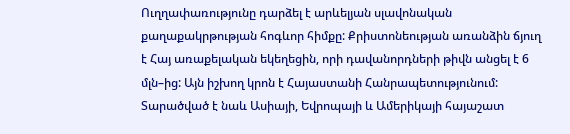Ուղղափառությունը դարձել է արևելյան սլավոնական քաղաքակրթության հոգևոր հիմքը: Քրիստոնեության առանձին ճյուղ է Հայ առաքելական եկեղեցին, որի դավանորդների թիվն անցել է 6 մլն–ից: Այն իշխող կրոն է Հայաստանի Հանրապետությունում:
Տարածված է նաև Ասիայի, Եվրոպայի և Ամերիկայի հայաշատ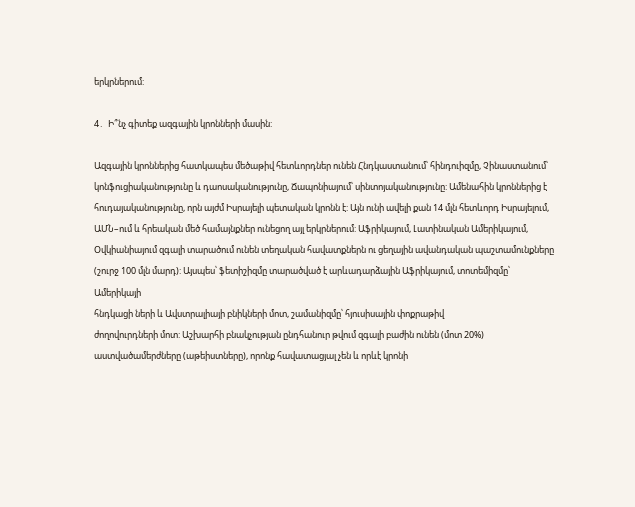երկրներում:

4․  Ի՞նչ գիտեք ազգային կրոնների մասին:

Ազգային կրոններից հատկապես մեծաթիվ հետևորդներ ունեն Հնդկաստանում՝ հինդուիզմը, Չինաստանում՝ կոնֆուցիականությունը և դաոսականությունը, Ճապոնիայում՝ սինտոյականությունը: Ամենահին կրոններից է հուդայականությունը, որն այժմ Իսրայելի պետական կրոնն է: Այն ունի ավելի քան 14 մլն հետևորդ Իսրայելում, ԱՄՆ–ում և հրեական մեծ համայնքներ ունեցող այլ երկրներում: Աֆրիկայում, Լատինական Ամերիկայում, Օվկիանիայում զգալի տարածում ունեն տեղական հավատքներն ու ցեղային ավանդական պաշտամունքները (շուրջ 100 մլն մարդ): Այսպես՝ ֆետիշիզմը տարածված է արևադարձային Աֆրիկայում, տոտեմիզմը՝ Ամերիկայի
հնդկացի ների և Ավստրալիայի բնիկների մոտ, շամանիզմը՝ հյուսիսային փոքրաթիվ
ժողովուրդների մոտ: Աշխարհի բնակչության ընդհանուր թվում զգալի բաժին ունեն (մոտ 20%)
աստվածամերժները (աթեիստները), որոնք հավատացյալ չեն և որևէ կրոնի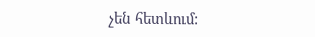չեն հետևում: